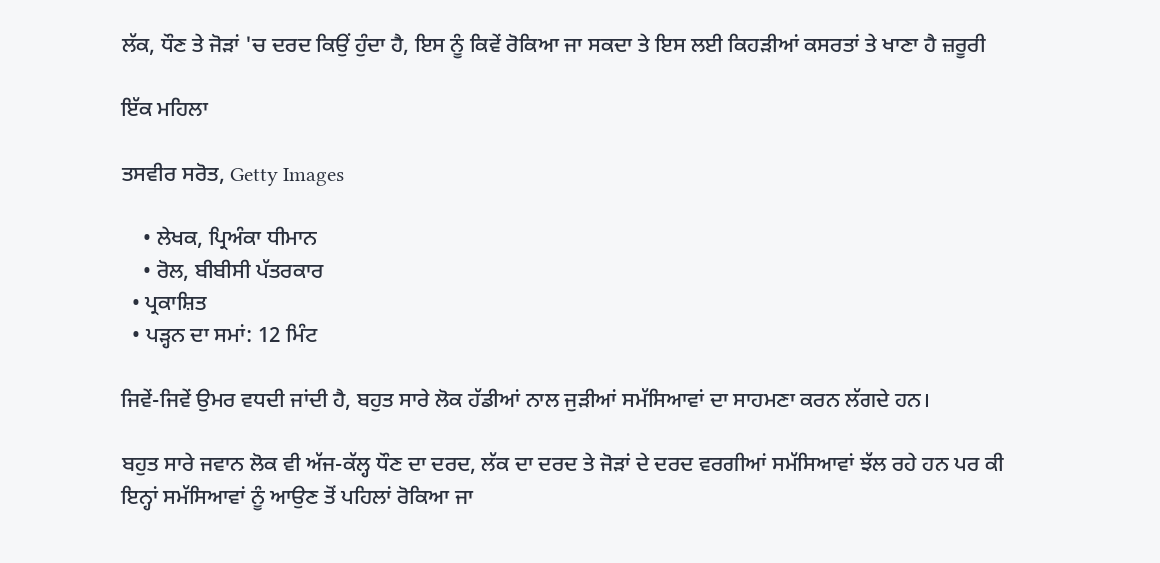ਲੱਕ, ਧੌਣ ਤੇ ਜੋੜਾਂ 'ਚ ਦਰਦ ਕਿਉਂ ਹੁੰਦਾ ਹੈ, ਇਸ ਨੂੰ ਕਿਵੇਂ ਰੋਕਿਆ ਜਾ ਸਕਦਾ ਤੇ ਇਸ ਲਈ ਕਿਹੜੀਆਂ ਕਸਰਤਾਂ ਤੇ ਖਾਣਾ ਹੈ ਜ਼ਰੂਰੀ

ਇੱਕ ਮਹਿਲਾ

ਤਸਵੀਰ ਸਰੋਤ, Getty Images

    • ਲੇਖਕ, ਪ੍ਰਿਅੰਕਾ ਧੀਮਾਨ
    • ਰੋਲ, ਬੀਬੀਸੀ ਪੱਤਰਕਾਰ
  • ਪ੍ਰਕਾਸ਼ਿਤ
  • ਪੜ੍ਹਨ ਦਾ ਸਮਾਂ: 12 ਮਿੰਟ

ਜਿਵੇਂ-ਜਿਵੇਂ ਉਮਰ ਵਧਦੀ ਜਾਂਦੀ ਹੈ, ਬਹੁਤ ਸਾਰੇ ਲੋਕ ਹੱਡੀਆਂ ਨਾਲ ਜੁੜੀਆਂ ਸਮੱਸਿਆਵਾਂ ਦਾ ਸਾਹਮਣਾ ਕਰਨ ਲੱਗਦੇ ਹਨ।

ਬਹੁਤ ਸਾਰੇ ਜਵਾਨ ਲੋਕ ਵੀ ਅੱਜ-ਕੱਲ੍ਹ ਧੌਣ ਦਾ ਦਰਦ, ਲੱਕ ਦਾ ਦਰਦ ਤੇ ਜੋੜਾਂ ਦੇ ਦਰਦ ਵਰਗੀਆਂ ਸਮੱਸਿਆਵਾਂ ਝੱਲ ਰਹੇ ਹਨ ਪਰ ਕੀ ਇਨ੍ਹਾਂ ਸਮੱਸਿਆਵਾਂ ਨੂੰ ਆਉਣ ਤੋਂ ਪਹਿਲਾਂ ਰੋਕਿਆ ਜਾ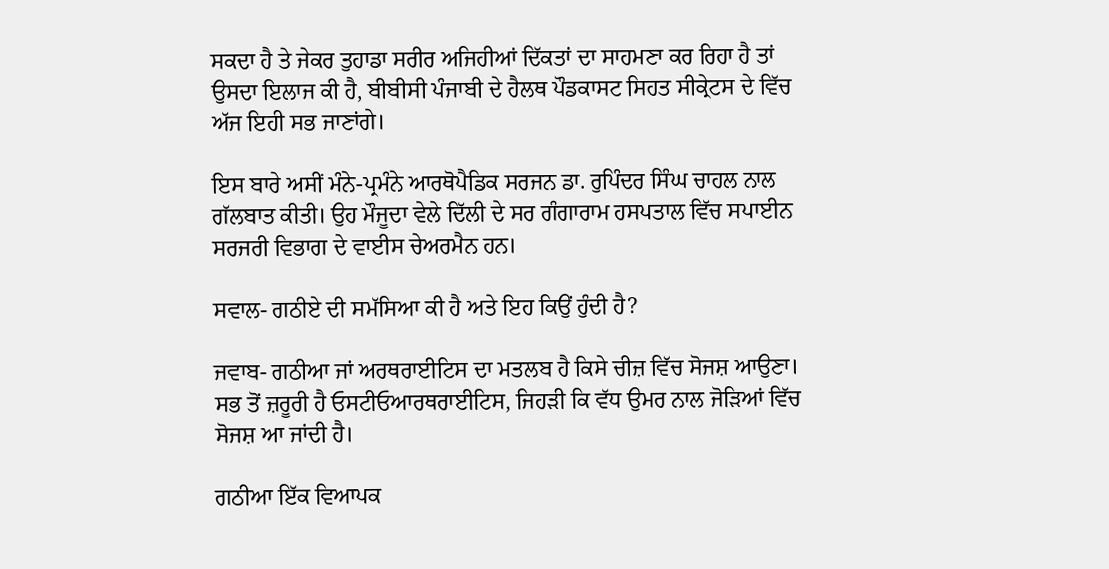ਸਕਦਾ ਹੈ ਤੇ ਜੇਕਰ ਤੁਹਾਡਾ ਸਰੀਰ ਅਜਿਹੀਆਂ ਦਿੱਕਤਾਂ ਦਾ ਸਾਹਮਣਾ ਕਰ ਰਿਹਾ ਹੈ ਤਾਂ ਉਸਦਾ ਇਲਾਜ ਕੀ ਹੈ, ਬੀਬੀਸੀ ਪੰਜਾਬੀ ਦੇ ਹੈਲਥ ਪੌਡਕਾਸਟ ਸਿਹਤ ਸੀਕ੍ਰੇਟਸ ਦੇ ਵਿੱਚ ਅੱਜ ਇਹੀ ਸਭ ਜਾਣਾਂਗੇ।

ਇਸ ਬਾਰੇ ਅਸੀਂ ਮੰਨੇ-ਪ੍ਰਮੰਨੇ ਆਰਥੋਪੈਡਿਕ ਸਰਜਨ ਡਾ. ਰੁਪਿੰਦਰ ਸਿੰਘ ਚਾਹਲ ਨਾਲ ਗੱਲਬਾਤ ਕੀਤੀ। ਉਹ ਮੌਜੂਦਾ ਵੇਲੇ ਦਿੱਲੀ ਦੇ ਸਰ ਗੰਗਾਰਾਮ ਹਸਪਤਾਲ ਵਿੱਚ ਸਪਾਈਨ ਸਰਜਰੀ ਵਿਭਾਗ ਦੇ ਵਾਈਸ ਚੇਅਰਮੈਨ ਹਨ।

ਸਵਾਲ- ਗਠੀਏ ਦੀ ਸਮੱਸਿਆ ਕੀ ਹੈ ਅਤੇ ਇਹ ਕਿਉਂ ਹੁੰਦੀ ਹੈ?

ਜਵਾਬ- ਗਠੀਆ ਜਾਂ ਅਰਥਰਾਈਟਿਸ ਦਾ ਮਤਲਬ ਹੈ ਕਿਸੇ ਚੀਜ਼ ਵਿੱਚ ਸੋਜਸ਼ ਆਉਣਾ। ਸਭ ਤੋਂ ਜ਼ਰੂਰੀ ਹੈ ਓਸਟੀਓਆਰਥਰਾਈਟਿਸ, ਜਿਹੜੀ ਕਿ ਵੱਧ ਉਮਰ ਨਾਲ ਜੋੜਿਆਂ ਵਿੱਚ ਸੋਜਸ਼ ਆ ਜਾਂਦੀ ਹੈ।

ਗਠੀਆ ਇੱਕ ਵਿਆਪਕ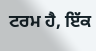ਟਰਮ ਹੈ, ਇੱਕ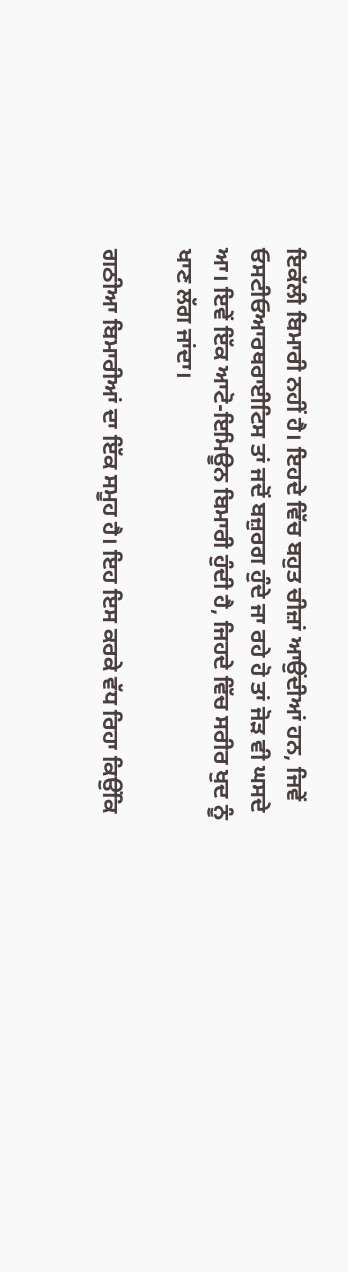ਇਕੱਲੀ ਬਿਮਾਰੀ ਨਹੀਂ ਹੈ। ਇਹਦੇ ਵਿੱਚ ਬਹੁਤ ਚੀਜ਼ਾਂ ਆਉਂਦੀਆਂ ਹਨ, ਜਿਵੇਂ ਓਸਟੀਓਆਰਥਰਾਈਟਿਸ ਤਾਂ ਜਦੋਂ ਬਜ਼ੁਰਗ ਹੁੰਦੇ ਜਾ ਰਹੇ ਹੋ ਤਾਂ ਜੋੜ ਵੀ ਘਸਦੇ ਆ। ਇਵੇਂ ਇੱਕ ਆਟੋ-ਇਮਿਊਨ ਬਿਮਾਰੀ ਹੁੰਦੀ ਹੈ, ਜਿਹਦੇ ਵਿੱਚ ਸਰੀਰ ਖੁਦ ਨੂੰ ਖਾਣ ਲੱਗ ਜਾਂਦਾ।

ਗਠੀਆ ਬਿਮਾਰੀਆਂ ਦਾ ਇੱਕ ਸਮੂਹ ਹੈ। ਇਹ ਇਸ ਕਰਕੇ ਵੱਧ ਰਿਹਾ ਕਿਉਂਕਿ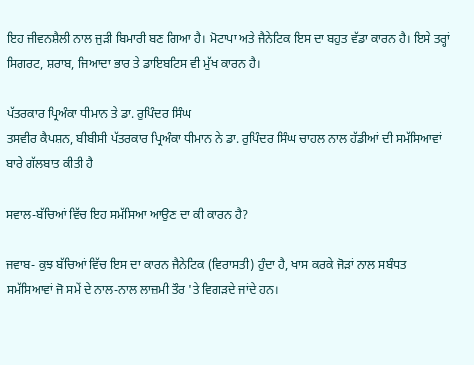ਇਹ ਜੀਵਨਸ਼ੈਲੀ ਨਾਲ ਜੁੜੀ ਬਿਮਾਰੀ ਬਣ ਗਿਆ ਹੈ। ਮੋਟਾਪਾ ਅਤੇ ਜੈਨੇਟਿਕ ਇਸ ਦਾ ਬਹੁਤ ਵੱਡਾ ਕਾਰਨ ਹੈ। ਇਸੇ ਤਰ੍ਹਾਂ ਸਿਗਰਟ, ਸ਼ਰਾਬ, ਜਿਆਦਾ ਭਾਰ ਤੇ ਡਾਇਬਟਿਸ ਵੀ ਮੁੱਖ ਕਾਰਨ ਹੈ।

ਪੱਤਰਕਾਰ ਪ੍ਰਿਅੰਕਾ ਧੀਮਾਨ ਤੇ ਡਾ. ਰੁਪਿੰਦਰ ਸਿੰਘ
ਤਸਵੀਰ ਕੈਪਸ਼ਨ, ਬੀਬੀਸੀ ਪੱਤਰਕਾਰ ਪ੍ਰਿਅੰਕਾ ਧੀਮਾਨ ਨੇ ਡਾ. ਰੁਪਿੰਦਰ ਸਿੰਘ ਚਾਹਲ ਨਾਲ ਹੱਡੀਆਂ ਦੀ ਸਮੱਸਿਆਵਾਂ ਬਾਰੇ ਗੱਲਬਾਤ ਕੀਤੀ ਹੈ

ਸਵਾਲ-ਬੱਚਿਆਂ ਵਿੱਚ ਇਹ ਸਮੱਸਿਆ ਆਉਣ ਦਾ ਕੀ ਕਾਰਨ ਹੈ?

ਜਵਾਬ- ਕੁਝ ਬੱਚਿਆਂ ਵਿੱਚ ਇਸ ਦਾ ਕਾਰਨ ਜੈਨੇਟਿਕ (ਵਿਰਾਸਤੀ) ਹੁੰਦਾ ਹੈ, ਖਾਸ ਕਰਕੇ ਜੋੜਾਂ ਨਾਲ ਸਬੰਧਤ ਸਮੱਸਿਆਵਾਂ ਜੋ ਸਮੇਂ ਦੇ ਨਾਲ-ਨਾਲ ਲਾਜ਼ਮੀ ਤੌਰ 'ਤੇ ਵਿਗੜਦੇ ਜਾਂਦੇ ਹਨ।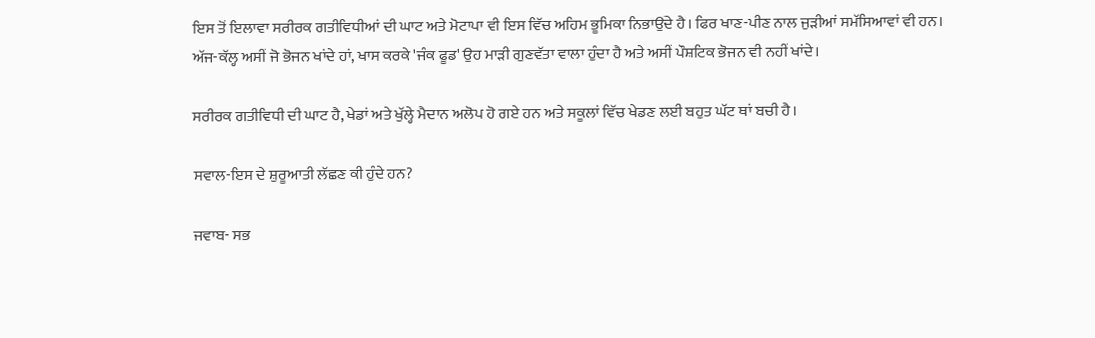ਇਸ ਤੋਂ ਇਲਾਵਾ ਸਰੀਰਕ ਗਤੀਵਿਧੀਆਂ ਦੀ ਘਾਟ ਅਤੇ ਮੋਟਾਪਾ ਵੀ ਇਸ ਵਿੱਚ ਅਹਿਮ ਭੂਮਿਕਾ ਨਿਭਾਉਂਦੇ ਹੈ। ਫਿਰ ਖਾਣ-ਪੀਣ ਨਾਲ ਜੁੜੀਆਂ ਸਮੱਸਿਆਵਾਂ ਵੀ ਹਨ। ਅੱਜ-ਕੱਲ੍ਹ ਅਸੀਂ ਜੋ ਭੋਜਨ ਖਾਂਦੇ ਹਾਂ, ਖਾਸ ਕਰਕੇ 'ਜੰਕ ਫੂਡ' ਉਹ ਮਾੜੀ ਗੁਣਵੱਤਾ ਵਾਲਾ ਹੁੰਦਾ ਹੈ ਅਤੇ ਅਸੀਂ ਪੌਸ਼ਟਿਕ ਭੋਜਨ ਵੀ ਨਹੀਂ ਖਾਂਦੇ।

ਸਰੀਰਕ ਗਤੀਵਿਧੀ ਦੀ ਘਾਟ ਹੈ, ਖੇਡਾਂ ਅਤੇ ਖੁੱਲ੍ਹੇ ਮੈਦਾਨ ਅਲੋਪ ਹੋ ਗਏ ਹਨ ਅਤੇ ਸਕੂਲਾਂ ਵਿੱਚ ਖੇਡਣ ਲਈ ਬਹੁਤ ਘੱਟ ਥਾਂ ਬਚੀ ਹੈ।

ਸਵਾਲ-ਇਸ ਦੇ ਸ਼ੁਰੂਆਤੀ ਲੱਛਣ ਕੀ ਹੁੰਦੇ ਹਨ?

ਜਵਾਬ- ਸਭ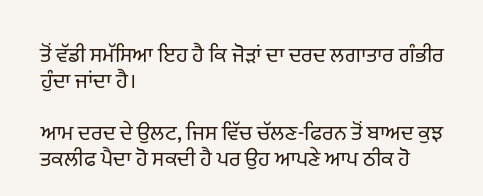ਤੋਂ ਵੱਡੀ ਸਮੱਸਿਆ ਇਹ ਹੈ ਕਿ ਜੋੜਾਂ ਦਾ ਦਰਦ ਲਗਾਤਾਰ ਗੰਭੀਰ ਹੁੰਦਾ ਜਾਂਦਾ ਹੈ।

ਆਮ ਦਰਦ ਦੇ ਉਲਟ, ਜਿਸ ਵਿੱਚ ਚੱਲਣ-ਫਿਰਨ ਤੋਂ ਬਾਅਦ ਕੁਝ ਤਕਲੀਫ ਪੈਦਾ ਹੋ ਸਕਦੀ ਹੈ ਪਰ ਉਹ ਆਪਣੇ ਆਪ ਠੀਕ ਹੋ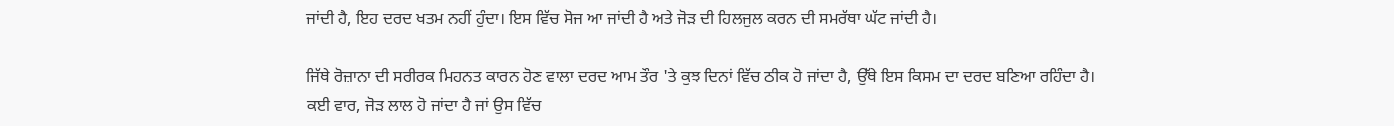ਜਾਂਦੀ ਹੈ, ਇਹ ਦਰਦ ਖਤਮ ਨਹੀਂ ਹੁੰਦਾ। ਇਸ ਵਿੱਚ ਸੋਜ ਆ ਜਾਂਦੀ ਹੈ ਅਤੇ ਜੋੜ ਦੀ ਹਿਲਜੁਲ ਕਰਨ ਦੀ ਸਮਰੱਥਾ ਘੱਟ ਜਾਂਦੀ ਹੈ।

ਜਿੱਥੇ ਰੋਜ਼ਾਨਾ ਦੀ ਸਰੀਰਕ ਮਿਹਨਤ ਕਾਰਨ ਹੋਣ ਵਾਲਾ ਦਰਦ ਆਮ ਤੌਰ 'ਤੇ ਕੁਝ ਦਿਨਾਂ ਵਿੱਚ ਠੀਕ ਹੋ ਜਾਂਦਾ ਹੈ, ਉੱਥੇ ਇਸ ਕਿਸਮ ਦਾ ਦਰਦ ਬਣਿਆ ਰਹਿੰਦਾ ਹੈ। ਕਈ ਵਾਰ, ਜੋੜ ਲਾਲ ਹੋ ਜਾਂਦਾ ਹੈ ਜਾਂ ਉਸ ਵਿੱਚ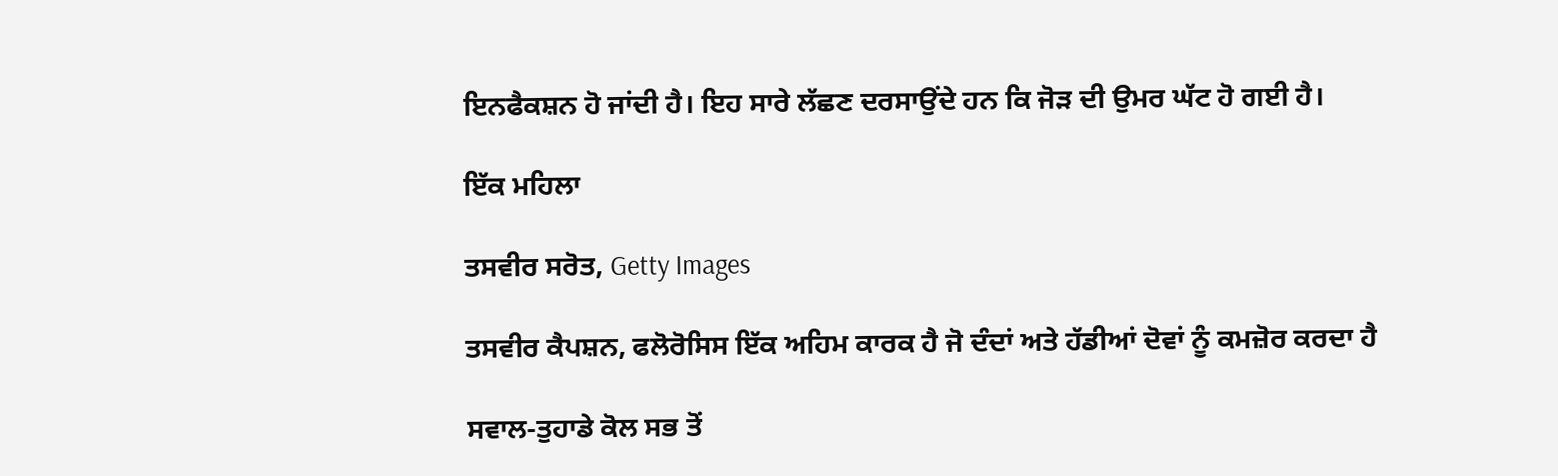ਇਨਫੈਕਸ਼ਨ ਹੋ ਜਾਂਦੀ ਹੈ। ਇਹ ਸਾਰੇ ਲੱਛਣ ਦਰਸਾਉਂਦੇ ਹਨ ਕਿ ਜੋੜ ਦੀ ਉਮਰ ਘੱਟ ਹੋ ਗਈ ਹੈ।

ਇੱਕ ਮਹਿਲਾ

ਤਸਵੀਰ ਸਰੋਤ, Getty Images

ਤਸਵੀਰ ਕੈਪਸ਼ਨ, ਫਲੋਰੋਸਿਸ ਇੱਕ ਅਹਿਮ ਕਾਰਕ ਹੈ ਜੋ ਦੰਦਾਂ ਅਤੇ ਹੱਡੀਆਂ ਦੋਵਾਂ ਨੂੰ ਕਮਜ਼ੋਰ ਕਰਦਾ ਹੈ

ਸਵਾਲ-ਤੁਹਾਡੇ ਕੋਲ ਸਭ ਤੋਂ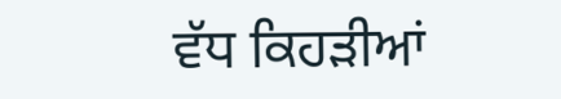ਵੱਧ ਕਿਹੜੀਆਂ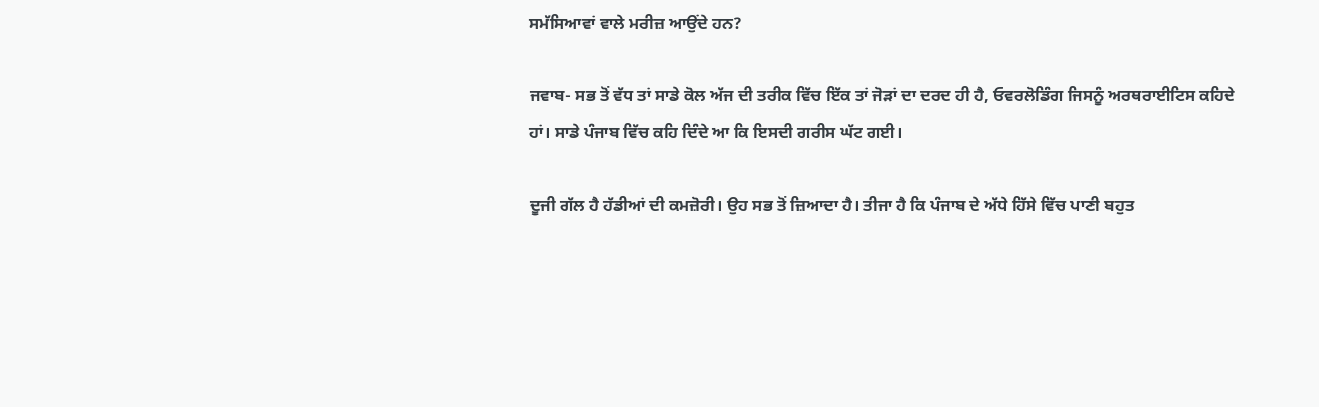ਸਮੱਸਿਆਵਾਂ ਵਾਲੇ ਮਰੀਜ਼ ਆਉਂਦੇ ਹਨ?

ਜਵਾਬ- ਸਭ ਤੋਂ ਵੱਧ ਤਾਂ ਸਾਡੇ ਕੋਲ ਅੱਜ ਦੀ ਤਰੀਕ ਵਿੱਚ ਇੱਕ ਤਾਂ ਜੋੜਾਂ ਦਾ ਦਰਦ ਹੀ ਹੈ, ਓਵਰਲੋਡਿੰਗ ਜਿਸਨੂੰ ਅਰਥਰਾਈਟਿਸ ਕਹਿਦੇ ਹਾਂ। ਸਾਡੇ ਪੰਜਾਬ ਵਿੱਚ ਕਹਿ ਦਿੰਦੇ ਆ ਕਿ ਇਸਦੀ ਗਰੀਸ ਘੱਟ ਗਈ।

ਦੂਜੀ ਗੱਲ ਹੈ ਹੱਡੀਆਂ ਦੀ ਕਮਜ਼ੋਰੀ। ਉਹ ਸਭ ਤੋਂ ਜ਼ਿਆਦਾ ਹੈ। ਤੀਜਾ ਹੈ ਕਿ ਪੰਜਾਬ ਦੇ ਅੱਧੇ ਹਿੱਸੇ ਵਿੱਚ ਪਾਣੀ ਬਹੁਤ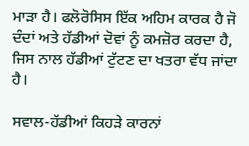ਮਾੜਾ ਹੈ। ਫਲੋਰੋਸਿਸ ਇੱਕ ਅਹਿਮ ਕਾਰਕ ਹੈ ਜੋ ਦੰਦਾਂ ਅਤੇ ਹੱਡੀਆਂ ਦੋਵਾਂ ਨੂੰ ਕਮਜ਼ੋਰ ਕਰਦਾ ਹੈ, ਜਿਸ ਨਾਲ ਹੱਡੀਆਂ ਟੁੱਟਣ ਦਾ ਖਤਰਾ ਵੱਧ ਜਾਂਦਾ ਹੈ।

ਸਵਾਲ-ਹੱਡੀਆਂ ਕਿਹੜੇ ਕਾਰਨਾਂ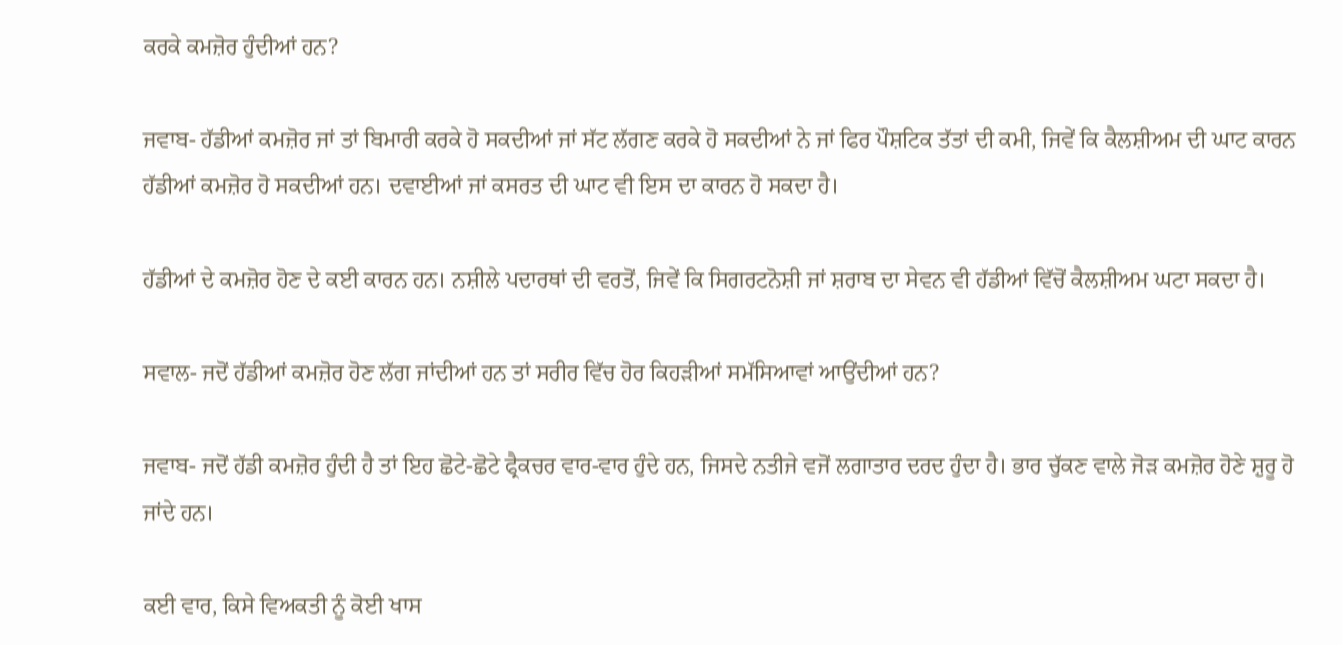ਕਰਕੇ ਕਮਜ਼ੋਰ ਹੁੰਦੀਆਂ ਹਨ?

ਜਵਾਬ- ਹੱਡੀਆਂ ਕਮਜ਼ੋਰ ਜਾਂ ਤਾਂ ਬਿਮਾਰੀ ਕਰਕੇ ਹੋ ਸਕਦੀਆਂ ਜਾਂ ਸੱਟ ਲੱਗਣ ਕਰਕੇ ਹੋ ਸਕਦੀਆਂ ਨੇ ਜਾਂ ਫਿਰ ਪੌਸ਼ਟਿਕ ਤੱਤਾਂ ਦੀ ਕਮੀ, ਜਿਵੇਂ ਕਿ ਕੈਲਸ਼ੀਅਮ ਦੀ ਘਾਟ ਕਾਰਨ ਹੱਡੀਆਂ ਕਮਜ਼ੋਰ ਹੋ ਸਕਦੀਆਂ ਹਨ। ਦਵਾਈਆਂ ਜਾਂ ਕਸਰਤ ਦੀ ਘਾਟ ਵੀ ਇਸ ਦਾ ਕਾਰਨ ਹੋ ਸਕਦਾ ਹੈ।

ਹੱਡੀਆਂ ਦੇ ਕਮਜ਼ੋਰ ਹੋਣ ਦੇ ਕਈ ਕਾਰਨ ਹਨ। ਨਸ਼ੀਲੇ ਪਦਾਰਥਾਂ ਦੀ ਵਰਤੋਂ, ਜਿਵੇਂ ਕਿ ਸਿਗਰਟਨੋਸ਼ੀ ਜਾਂ ਸ਼ਰਾਬ ਦਾ ਸੇਵਨ ਵੀ ਹੱਡੀਆਂ ਵਿੱਚੋਂ ਕੈਲਸ਼ੀਅਮ ਘਟਾ ਸਕਦਾ ਹੈ।

ਸਵਾਲ- ਜਦੋਂ ਹੱਡੀਆਂ ਕਮਜ਼ੋਰ ਹੋਣ ਲੱਗ ਜਾਂਦੀਆਂ ਹਨ ਤਾਂ ਸਰੀਰ ਵਿੱਚ ਹੋਰ ਕਿਹੜੀਆਂ ਸਮੱਸਿਆਵਾਂ ਆਉਂਦੀਆਂ ਹਨ?

ਜਵਾਬ- ਜਦੋਂ ਹੱਡੀ ਕਮਜ਼ੋਰ ਹੁੰਦੀ ਹੈ ਤਾਂ ਇਹ ਛੋਟੇ-ਛੋਟੇ ਫ੍ਰੈਕਚਰ ਵਾਰ-ਵਾਰ ਹੁੰਦੇ ਹਨ, ਜਿਸਦੇ ਨਤੀਜੇ ਵਜੋਂ ਲਗਾਤਾਰ ਦਰਦ ਹੁੰਦਾ ਹੈ। ਭਾਰ ਚੁੱਕਣ ਵਾਲੇ ਜੋੜ ਕਮਜ਼ੋਰ ਹੋਣੇ ਸ਼ੁਰੂ ਹੋ ਜਾਂਦੇ ਹਨ।

ਕਈ ਵਾਰ, ਕਿਸੇ ਵਿਅਕਤੀ ਨੂੰ ਕੋਈ ਖਾਸ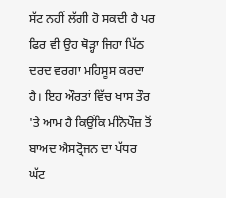ਸੱਟ ਨਹੀਂ ਲੱਗੀ ਹੋ ਸਕਦੀ ਹੈ ਪਰ ਫਿਰ ਵੀ ਉਹ ਥੋੜ੍ਹਾ ਜਿਹਾ ਪਿੱਠ ਦਰਦ ਵਰਗਾ ਮਹਿਸੂਸ ਕਰਦਾ ਹੈ। ਇਹ ਔਰਤਾਂ ਵਿੱਚ ਖਾਸ ਤੌਰ 'ਤੇ ਆਮ ਹੈ ਕਿਉਂਕਿ ਮੀਨੋਪੌਜ਼ ਤੋਂ ਬਾਅਦ ਐਸਟ੍ਰੋਜਨ ਦਾ ਪੱਧਰ ਘੱਟ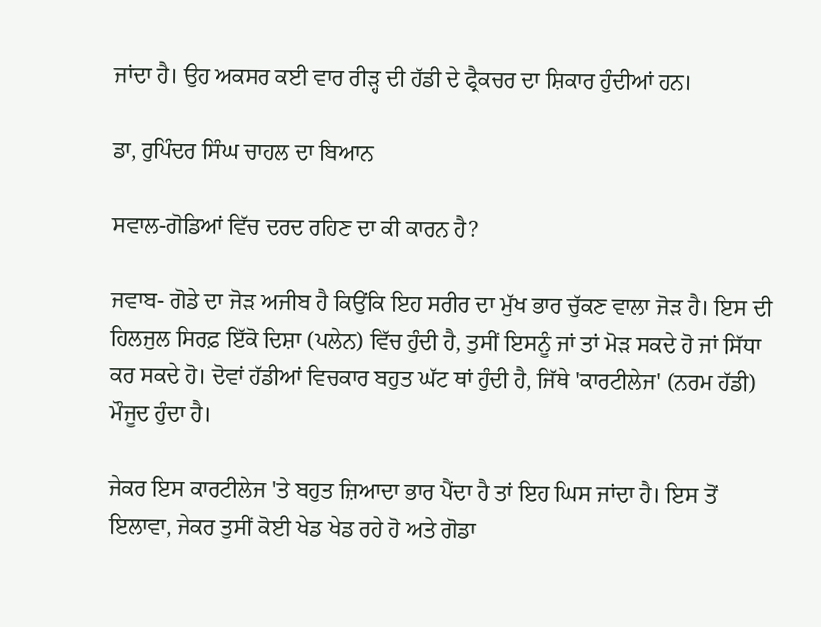ਜਾਂਦਾ ਹੈ। ਉਹ ਅਕਸਰ ਕਈ ਵਾਰ ਰੀੜ੍ਹ ਦੀ ਹੱਡੀ ਦੇ ਫ੍ਰੈਕਚਰ ਦਾ ਸ਼ਿਕਾਰ ਹੁੰਦੀਆਂ ਹਨ।

ਡਾ, ਰੁਪਿੰਦਰ ਸਿੰਘ ਚਾਹਲ ਦਾ ਬਿਆਨ

ਸਵਾਲ-ਗੋਡਿਆਂ ਵਿੱਚ ਦਰਦ ਰਹਿਣ ਦਾ ਕੀ ਕਾਰਨ ਹੈ?

ਜਵਾਬ- ਗੋਡੇ ਦਾ ਜੋੜ ਅਜੀਬ ਹੈ ਕਿਉਂਕਿ ਇਹ ਸਰੀਰ ਦਾ ਮੁੱਖ ਭਾਰ ਚੁੱਕਣ ਵਾਲਾ ਜੋੜ ਹੈ। ਇਸ ਦੀ ਹਿਲਜੁਲ ਸਿਰਫ਼ ਇੱਕੋ ਦਿਸ਼ਾ (ਪਲੇਨ) ਵਿੱਚ ਹੁੰਦੀ ਹੈ, ਤੁਸੀਂ ਇਸਨੂੰ ਜਾਂ ਤਾਂ ਮੋੜ ਸਕਦੇ ਹੋ ਜਾਂ ਸਿੱਧਾ ਕਰ ਸਕਦੇ ਹੋ। ਦੋਵਾਂ ਹੱਡੀਆਂ ਵਿਚਕਾਰ ਬਹੁਤ ਘੱਟ ਥਾਂ ਹੁੰਦੀ ਹੈ, ਜਿੱਥੇ 'ਕਾਰਟੀਲੇਜ' (ਨਰਮ ਹੱਡੀ) ਮੌਜੂਦ ਹੁੰਦਾ ਹੈ।

ਜੇਕਰ ਇਸ ਕਾਰਟੀਲੇਜ 'ਤੇ ਬਹੁਤ ਜ਼ਿਆਦਾ ਭਾਰ ਪੈਂਦਾ ਹੈ ਤਾਂ ਇਹ ਘਿਸ ਜਾਂਦਾ ਹੈ। ਇਸ ਤੋਂ ਇਲਾਵਾ, ਜੇਕਰ ਤੁਸੀਂ ਕੋਈ ਖੇਡ ਖੇਡ ਰਹੇ ਹੋ ਅਤੇ ਗੋਡਾ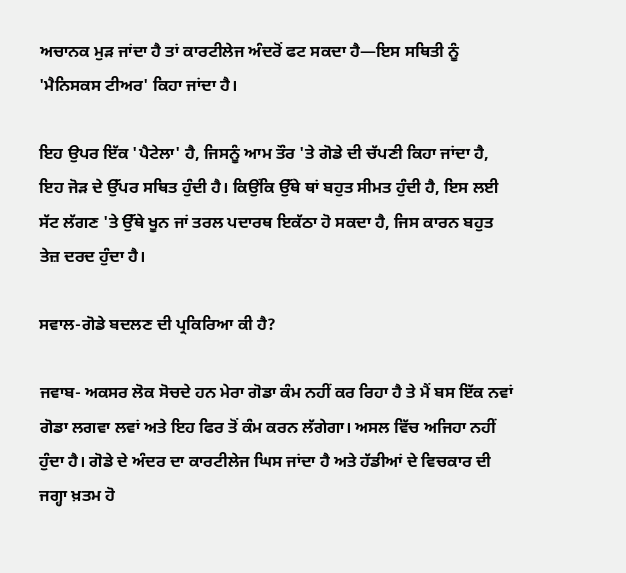ਅਚਾਨਕ ਮੁੜ ਜਾਂਦਾ ਹੈ ਤਾਂ ਕਾਰਟੀਲੇਜ ਅੰਦਰੋਂ ਫਟ ਸਕਦਾ ਹੈ—ਇਸ ਸਥਿਤੀ ਨੂੰ 'ਮੈਨਿਸਕਸ ਟੀਅਰ' ਕਿਹਾ ਜਾਂਦਾ ਹੈ।

ਇਹ ਉਪਰ ਇੱਕ 'ਪੈਟੇਲਾ' ਹੈ, ਜਿਸਨੂੰ ਆਮ ਤੌਰ 'ਤੇ ਗੋਡੇ ਦੀ ਚੱਪਣੀ ਕਿਹਾ ਜਾਂਦਾ ਹੈ, ਇਹ ਜੋੜ ਦੇ ਉੱਪਰ ਸਥਿਤ ਹੁੰਦੀ ਹੈ। ਕਿਉਂਕਿ ਉੱਥੇ ਥਾਂ ਬਹੁਤ ਸੀਮਤ ਹੁੰਦੀ ਹੈ, ਇਸ ਲਈ ਸੱਟ ਲੱਗਣ 'ਤੇ ਉੱਥੇ ਖੂਨ ਜਾਂ ਤਰਲ ਪਦਾਰਥ ਇਕੱਠਾ ਹੋ ਸਕਦਾ ਹੈ, ਜਿਸ ਕਾਰਨ ਬਹੁਤ ਤੇਜ਼ ਦਰਦ ਹੁੰਦਾ ਹੈ।

ਸਵਾਲ-ਗੋਡੇ ਬਦਲਣ ਦੀ ਪ੍ਰਕਿਰਿਆ ਕੀ ਹੈ?

ਜਵਾਬ- ਅਕਸਰ ਲੋਕ ਸੋਚਦੇ ਹਨ ਮੇਰਾ ਗੋਡਾ ਕੰਮ ਨਹੀਂ ਕਰ ਰਿਹਾ ਹੈ ਤੇ ਮੈਂ ਬਸ ਇੱਕ ਨਵਾਂ ਗੋਡਾ ਲਗਵਾ ਲਵਾਂ ਅਤੇ ਇਹ ਫਿਰ ਤੋਂ ਕੰਮ ਕਰਨ ਲੱਗੇਗਾ। ਅਸਲ ਵਿੱਚ ਅਜਿਹਾ ਨਹੀਂ ਹੁੰਦਾ ਹੈ। ਗੋਡੇ ਦੇ ਅੰਦਰ ਦਾ ਕਾਰਟੀਲੇਜ ਘਿਸ ਜਾਂਦਾ ਹੈ ਅਤੇ ਹੱਡੀਆਂ ਦੇ ਵਿਚਕਾਰ ਦੀ ਜਗ੍ਹਾ ਖ਼ਤਮ ਹੋ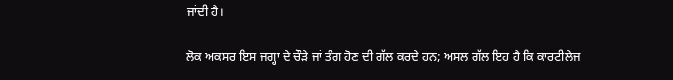ਜਾਂਦੀ ਹੈ।

ਲੋਕ ਅਕਸਰ ਇਸ ਜਗ੍ਹਾ ਦੇ ਚੌੜੇ ਜਾਂ ਤੰਗ ਹੋਣ ਦੀ ਗੱਲ ਕਰਦੇ ਹਨ; ਅਸਲ ਗੱਲ ਇਹ ਹੈ ਕਿ ਕਾਰਟੀਲੇਜ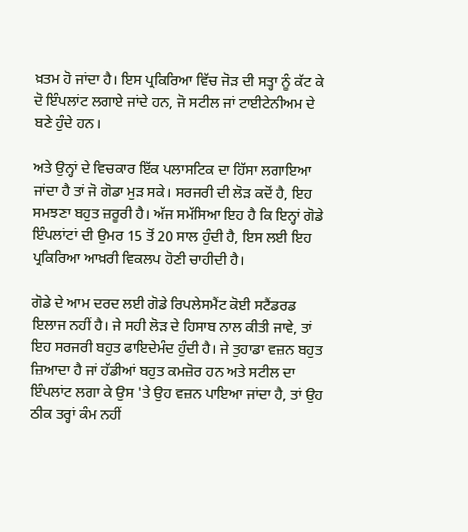ਖ਼ਤਮ ਹੋ ਜਾਂਦਾ ਹੈ। ਇਸ ਪ੍ਰਕਿਰਿਆ ਵਿੱਚ ਜੋੜ ਦੀ ਸਤ੍ਹਾ ਨੂੰ ਕੱਟ ਕੇ ਦੋ ਇੰਪਲਾਂਟ ਲਗਾਏ ਜਾਂਦੇ ਹਨ, ਜੋ ਸਟੀਲ ਜਾਂ ਟਾਈਟੇਨੀਅਮ ਦੇ ਬਣੇ ਹੁੰਦੇ ਹਨ।

ਅਤੇ ਉਨ੍ਹਾਂ ਦੇ ਵਿਚਕਾਰ ਇੱਕ ਪਲਾਸਟਿਕ ਦਾ ਹਿੱਸਾ ਲਗਾਇਆ ਜਾਂਦਾ ਹੈ ਤਾਂ ਜੋ ਗੋਡਾ ਮੁੜ ਸਕੇ। ਸਰਜਰੀ ਦੀ ਲੋੜ ਕਦੋਂ ਹੈ, ਇਹ ਸਮਝਣਾ ਬਹੁਤ ਜ਼ਰੂਰੀ ਹੈ। ਅੱਜ ਸਮੱਸਿਆ ਇਹ ਹੈ ਕਿ ਇਨ੍ਹਾਂ ਗੋਡੇ ਇੰਪਲਾਂਟਾਂ ਦੀ ਉਮਰ 15 ਤੋਂ 20 ਸਾਲ ਹੁੰਦੀ ਹੈ, ਇਸ ਲਈ ਇਹ ਪ੍ਰਕਿਰਿਆ ਆਖ਼ਰੀ ਵਿਕਲਪ ਹੋਣੀ ਚਾਹੀਦੀ ਹੈ।

ਗੋਡੇ ਦੇ ਆਮ ਦਰਦ ਲਈ ਗੋਡੇ ਰਿਪਲੇਸਮੈਂਟ ਕੋਈ ਸਟੈਂਡਰਡ ਇਲਾਜ ਨਹੀਂ ਹੈ। ਜੇ ਸਹੀ ਲੋੜ ਦੇ ਹਿਸਾਬ ਨਾਲ ਕੀਤੀ ਜਾਵੇ, ਤਾਂ ਇਹ ਸਰਜਰੀ ਬਹੁਤ ਫਾਇਦੇਮੰਦ ਹੁੰਦੀ ਹੈ। ਜੇ ਤੁਹਾਡਾ ਵਜ਼ਨ ਬਹੁਤ ਜ਼ਿਆਦਾ ਹੈ ਜਾਂ ਹੱਡੀਆਂ ਬਹੁਤ ਕਮਜ਼ੋਰ ਹਨ ਅਤੇ ਸਟੀਲ ਦਾ ਇੰਪਲਾਂਟ ਲਗਾ ਕੇ ਉਸ 'ਤੇ ਉਹ ਵਜ਼ਨ ਪਾਇਆ ਜਾਂਦਾ ਹੈ, ਤਾਂ ਉਹ ਠੀਕ ਤਰ੍ਹਾਂ ਕੰਮ ਨਹੀਂ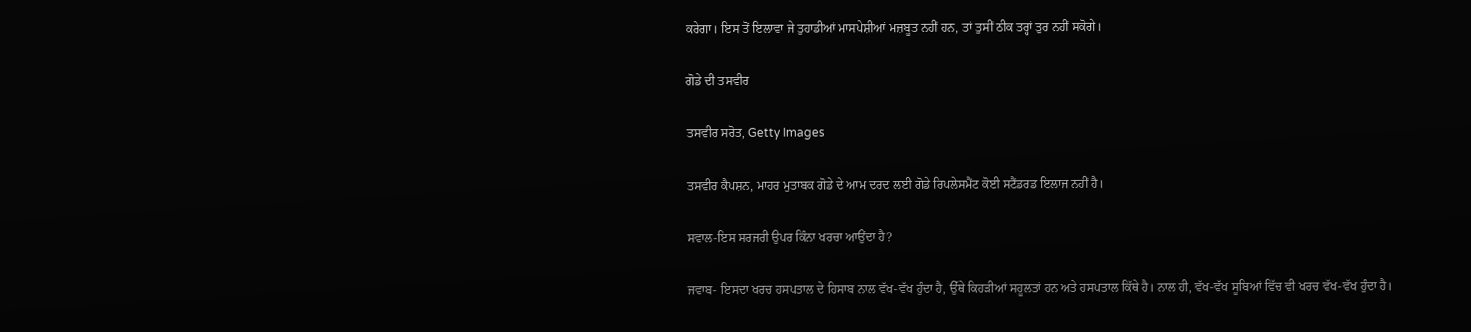ਕਰੇਗਾ। ਇਸ ਤੋਂ ਇਲਾਵਾ ਜੇ ਤੁਹਾਡੀਆਂ ਮਾਸਪੇਸ਼ੀਆਂ ਮਜ਼ਬੂਤ ਨਹੀਂ ਹਨ, ਤਾਂ ਤੁਸੀਂ ਠੀਕ ਤਰ੍ਹਾਂ ਤੁਰ ਨਹੀਂ ਸਕੋਗੇ।

ਗੋਡੇ ਦੀ ਤਸਵੀਰ

ਤਸਵੀਰ ਸਰੋਤ, Getty Images

ਤਸਵੀਰ ਕੈਪਸ਼ਨ, ਮਾਹਰ ਮੁਤਾਬਕ ਗੋਡੇ ਦੇ ਆਮ ਦਰਦ ਲਈ ਗੋਡੇ ਰਿਪਲੇਸਮੈਂਟ ਕੋਈ ਸਟੈਂਡਰਡ ਇਲਾਜ ਨਹੀਂ ਹੈ।

ਸਵਾਲ-ਇਸ ਸਰਜਰੀ ਉਪਰ ਕਿੰਨਾ ਖਰਚਾ ਆਉਂਦਾ ਹੈ?

ਜਵਾਬ- ਇਸਦਾ ਖਰਚ ਹਸਪਤਾਲ ਦੇ ਹਿਸਾਬ ਨਾਲ ਵੱਖ-ਵੱਖ ਹੁੰਦਾ ਹੈ, ਉੱਥੇ ਕਿਹੜੀਆਂ ਸਹੂਲਤਾਂ ਹਨ ਅਤੇ ਹਸਪਤਾਲ ਕਿੱਥੇ ਹੈ। ਨਾਲ ਹੀ, ਵੱਖ-ਵੱਖ ਸੂਬਿਆਂ ਵਿੱਚ ਵੀ ਖਰਚ ਵੱਖ-ਵੱਖ ਹੁੰਦਾ ਹੈ।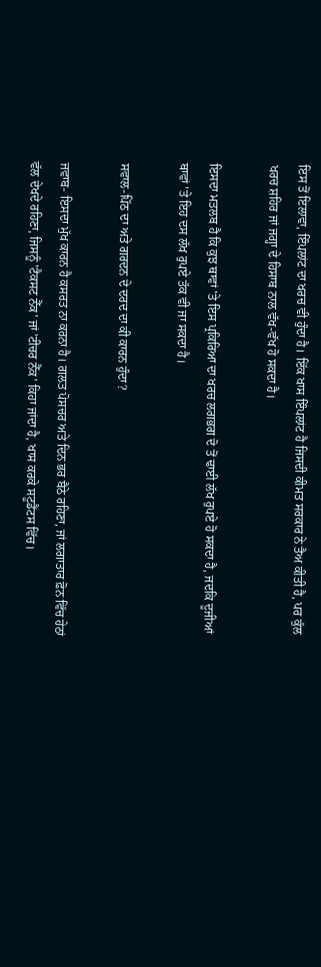ਇਸ ਤੋਂ ਇਲਾਵਾ, ਇੰਪਲਾਂਟ ਦਾ ਖਰਚ ਵੀ ਹੁੰਦਾ ਹੈ। ਇੱਕ ਖਾਸ ਇੰਪਲਾਂਟ ਹੈ ਜਿਸਦੀ ਕੀਮਤ ਸਰਕਾਰ ਨੇ ਤੈਅ ਕੀਤੀ ਹੈ, ਪਰ ਕੁੱਲ ਖਰਚ ਸ਼ਹਿਰ ਜਾਂ ਜਗ੍ਹਾ ਦੇ ਹਿਸਾਬ ਨਾਲ ਵੱਖ-ਵੱਖ ਹੋ ਸਕਦਾ ਹੈ।

ਇਸਦਾ ਮਤਲਬ ਹੈ ਕਿ ਕੁਝ ਥਾਵਾਂ 'ਤੇ ਇਸ ਪ੍ਰਕਿਰਿਆ ਦਾ ਖਰਚ ਲਗਭਗ ਦੋ ਤੋਂ ਢਾਈ ਲੱਖ ਰੁਪਏ ਹੋ ਸਕਦਾ ਹੈ, ਜਦਕਿ ਦੂਜੀਆਂ ਥਾਵਾਂ 'ਤੇ ਇਹ ਦਸ ਲੱਖ ਰੁਪਏ ਤੱਕ ਵੀ ਜਾ ਸਕਦਾ ਹੈ।

ਸਵਾਲ-ਪਿੱਠ ਦਾ ਅਤੇ ਗਰਦਨ ਦੇ ਦਰਦ ਦਾ ਕੀ ਕਾਰਨ ਹੁੰਦਾ?

ਜਵਾਬ- ਇਸਦਾ ਮੁੱਖ ਕਾਰਨ ਹੈ ਕਸਰਤ ਨਾ ਕਰਨਾ ਹੈ। ਗਲਤ ਪੋਸਚਰ ਅਤੇ ਦਿਨ ਭਰ ਬੈਠੇ ਰਹਿਣਾ, ਜਾਂ ਲਗਾਤਾਰ ਫ਼ੋਨ ਵਿੱਚ ਹੇਠਾਂ ਵੱਲ ਦੇਖਦੇ ਰਹਿਣਾ, ਜਿਸਨੂੰ 'ਟੈਕਸਟ ਨੈੱਕ' ਜਾਂ 'ਟੀਚਰ ਨੈੱਕ' ਕਿਹਾ ਜਾਂਦਾ ਹੈ, ਖਾਸ ਕਰਕੇ ਸਟੂਡੈਂਟਸ ਵਿੱਚ।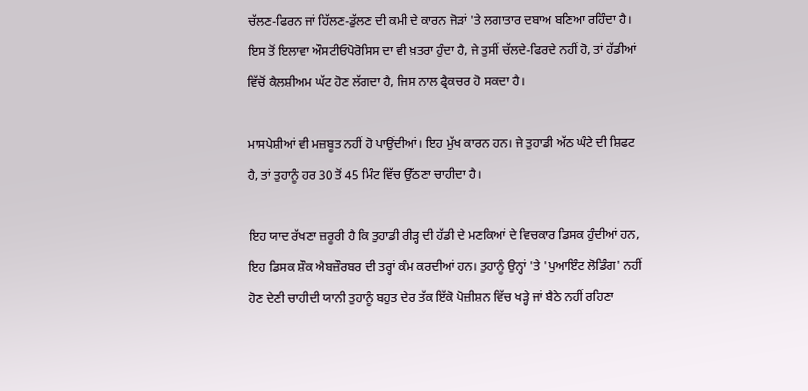ਚੱਲਣ-ਫਿਰਨ ਜਾਂ ਹਿੱਲਣ-ਡੁੱਲਣ ਦੀ ਕਮੀ ਦੇ ਕਾਰਨ ਜੋੜਾਂ 'ਤੇ ਲਗਾਤਾਰ ਦਬਾਅ ਬਣਿਆ ਰਹਿੰਦਾ ਹੈ। ਇਸ ਤੋਂ ਇਲਾਵਾ ਔਸਟੀਓਪੋਰੋਸਿਸ ਦਾ ਵੀ ਖ਼ਤਰਾ ਹੁੰਦਾ ਹੈ, ਜੇ ਤੁਸੀਂ ਚੱਲਦੇ-ਫਿਰਦੇ ਨਹੀਂ ਹੋ, ਤਾਂ ਹੱਡੀਆਂ ਵਿੱਚੋਂ ਕੈਲਸ਼ੀਅਮ ਘੱਟ ਹੋਣ ਲੱਗਦਾ ਹੈ, ਜਿਸ ਨਾਲ ਫ੍ਰੈਕਚਰ ਹੋ ਸਕਦਾ ਹੈ।

ਮਾਸਪੇਸ਼ੀਆਂ ਵੀ ਮਜ਼ਬੂਤ ਨਹੀਂ ਹੋ ਪਾਉਂਦੀਆਂ। ਇਹ ਮੁੱਖ ਕਾਰਨ ਹਨ। ਜੇ ਤੁਹਾਡੀ ਅੱਠ ਘੰਟੇ ਦੀ ਸ਼ਿਫਟ ਹੈ, ਤਾਂ ਤੁਹਾਨੂੰ ਹਰ 30 ਤੋਂ 45 ਮਿੰਟ ਵਿੱਚ ਉੱਠਣਾ ਚਾਹੀਦਾ ਹੈ।

ਇਹ ਯਾਦ ਰੱਖਣਾ ਜ਼ਰੂਰੀ ਹੈ ਕਿ ਤੁਹਾਡੀ ਰੀੜ੍ਹ ਦੀ ਹੱਡੀ ਦੇ ਮਣਕਿਆਂ ਦੇ ਵਿਚਕਾਰ ਡਿਸਕ ਹੁੰਦੀਆਂ ਹਨ, ਇਹ ਡਿਸਕ ਸ਼ੌਕ ਐਬਜ਼ੌਰਬਰ ਦੀ ਤਰ੍ਹਾਂ ਕੰਮ ਕਰਦੀਆਂ ਹਨ। ਤੁਹਾਨੂੰ ਉਨ੍ਹਾਂ 'ਤੇ 'ਪੁਆਇੰਟ ਲੋਡਿੰਗ' ਨਹੀਂ ਹੋਣ ਦੇਣੀ ਚਾਹੀਦੀ ਯਾਨੀ ਤੁਹਾਨੂੰ ਬਹੁਤ ਦੇਰ ਤੱਕ ਇੱਕੋ ਪੋਜ਼ੀਸ਼ਨ ਵਿੱਚ ਖੜ੍ਹੇ ਜਾਂ ਬੈਠੇ ਨਹੀਂ ਰਹਿਣਾ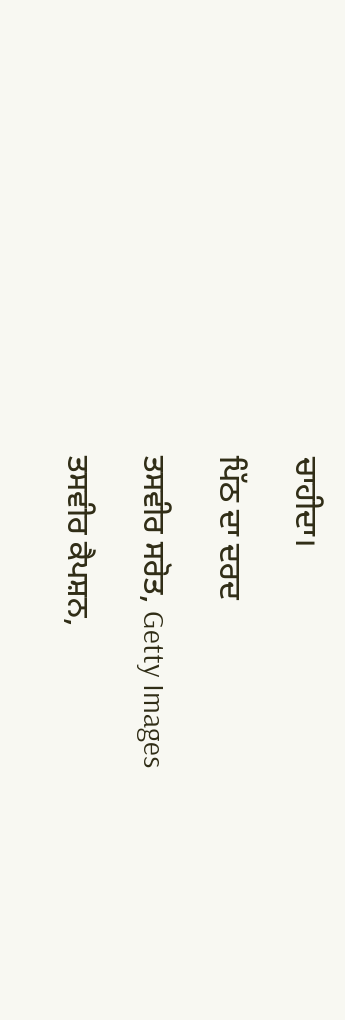ਚਾਹੀਦਾ।

ਪਿੱਠ ਦਾ ਦਰਦ

ਤਸਵੀਰ ਸਰੋਤ, Getty Images

ਤਸਵੀਰ ਕੈਪਸ਼ਨ,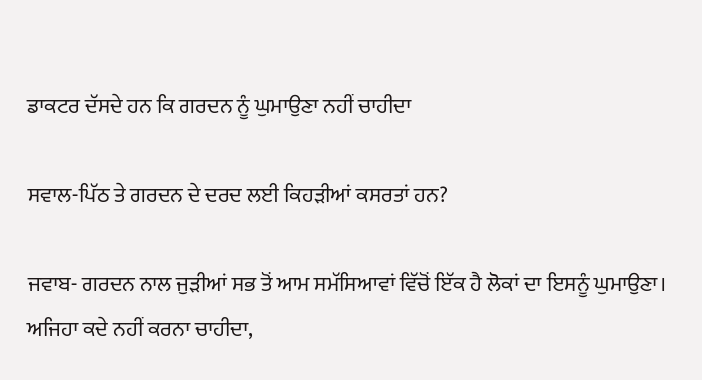ਡਾਕਟਰ ਦੱਸਦੇ ਹਨ ਕਿ ਗਰਦਨ ਨੂੰ ਘੁਮਾਉਣਾ ਨਹੀਂ ਚਾਹੀਦਾ

ਸਵਾਲ-ਪਿੱਠ ਤੇ ਗਰਦਨ ਦੇ ਦਰਦ ਲਈ ਕਿਹੜੀਆਂ ਕਸਰਤਾਂ ਹਨ?

ਜਵਾਬ- ਗਰਦਨ ਨਾਲ ਜੁੜੀਆਂ ਸਭ ਤੋਂ ਆਮ ਸਮੱਸਿਆਵਾਂ ਵਿੱਚੋਂ ਇੱਕ ਹੈ ਲੋਕਾਂ ਦਾ ਇਸਨੂੰ ਘੁਮਾਉਣਾ। ਅਜਿਹਾ ਕਦੇ ਨਹੀਂ ਕਰਨਾ ਚਾਹੀਦਾ,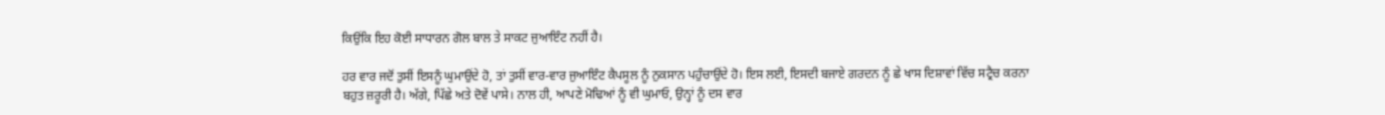ਕਿਉਂਕਿ ਇਹ ਕੋਈ ਸਾਧਾਰਨ ਗੋਲ ਬਾਲ ਤੇ ਸਾਕਟ ਜੁਆਇੰਟ ਨਹੀਂ ਹੈ।

ਹਰ ਵਾਰ ਜਦੋਂ ਤੁਸੀਂ ਇਸਨੂੰ ਘੁਮਾਉਂਦੇ ਹੋ, ਤਾਂ ਤੁਸੀਂ ਵਾਰ-ਵਾਰ ਜੁਆਇੰਟ ਕੈਪਸੂਲ ਨੂੰ ਨੁਕਸਾਨ ਪਹੁੰਚਾਉਂਦੇ ਹੋ। ਇਸ ਲਈ, ਇਸਦੀ ਬਜਾਏ ਗਰਦਨ ਨੂੰ ਛੇ ਖਾਸ ਦਿਸ਼ਾਵਾਂ ਵਿੱਚ ਸਟ੍ਰੈਚ ਕਰਨਾ ਬਹੁਤ ਜ਼ਰੂਰੀ ਹੈ। ਅੱਗੇ, ਪਿੱਛੇ ਅਤੇ ਦੋਵੇਂ ਪਾਸੇ। ਨਾਲ ਹੀ, ਆਪਣੇ ਮੋਢਿਆਂ ਨੂੰ ਵੀ ਘੁਮਾਓ, ਉਨ੍ਹਾਂ ਨੂੰ ਦਸ ਵਾਰ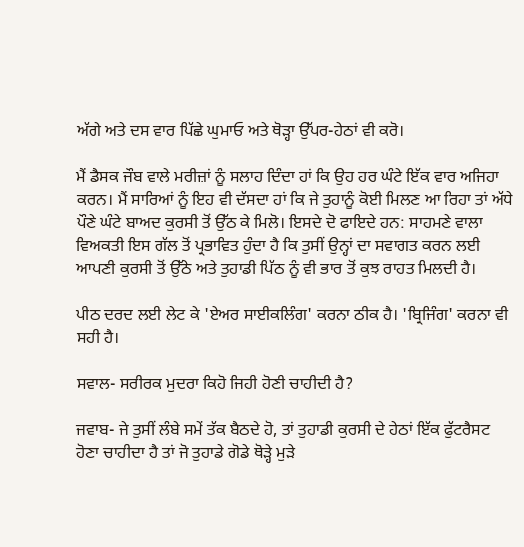ਅੱਗੇ ਅਤੇ ਦਸ ਵਾਰ ਪਿੱਛੇ ਘੁਮਾਓ ਅਤੇ ਥੋੜ੍ਹਾ ਉੱਪਰ-ਹੇਠਾਂ ਵੀ ਕਰੋ।

ਮੈਂ ਡੈਸਕ ਜੌਬ ਵਾਲੇ ਮਰੀਜ਼ਾਂ ਨੂੰ ਸਲਾਹ ਦਿੰਦਾ ਹਾਂ ਕਿ ਉਹ ਹਰ ਘੰਟੇ ਇੱਕ ਵਾਰ ਅਜਿਹਾ ਕਰਨ। ਮੈਂ ਸਾਰਿਆਂ ਨੂੰ ਇਹ ਵੀ ਦੱਸਦਾ ਹਾਂ ਕਿ ਜੇ ਤੁਹਾਨੂੰ ਕੋਈ ਮਿਲਣ ਆ ਰਿਹਾ ਤਾਂ ਅੱਧੇ ਪੌਣੇ ਘੰਟੇ ਬਾਅਦ ਕੁਰਸੀ ਤੋਂ ਉੱਠ ਕੇ ਮਿਲੋ। ਇਸਦੇ ਦੋ ਫਾਇਦੇ ਹਨ: ਸਾਹਮਣੇ ਵਾਲਾ ਵਿਅਕਤੀ ਇਸ ਗੱਲ ਤੋਂ ਪ੍ਰਭਾਵਿਤ ਹੁੰਦਾ ਹੈ ਕਿ ਤੁਸੀਂ ਉਨ੍ਹਾਂ ਦਾ ਸਵਾਗਤ ਕਰਨ ਲਈ ਆਪਣੀ ਕੁਰਸੀ ਤੋਂ ਉੱਠੇ ਅਤੇ ਤੁਹਾਡੀ ਪਿੱਠ ਨੂੰ ਵੀ ਭਾਰ ਤੋਂ ਕੁਝ ਰਾਹਤ ਮਿਲਦੀ ਹੈ।

ਪੀਠ ਦਰਦ ਲਈ ਲੇਟ ਕੇ 'ਏਅਰ ਸਾਈਕਲਿੰਗ' ਕਰਨਾ ਠੀਕ ਹੈ। 'ਬ੍ਰਿਜਿੰਗ' ਕਰਨਾ ਵੀ ਸਹੀ ਹੈ।

ਸਵਾਲ- ਸਰੀਰਕ ਮੁਦਰਾ ਕਿਹੋ ਜਿਹੀ ਹੋਣੀ ਚਾਹੀਦੀ ਹੈ?

ਜਵਾਬ- ਜੇ ਤੁਸੀਂ ਲੰਬੇ ਸਮੇਂ ਤੱਕ ਬੈਠਦੇ ਹੋ, ਤਾਂ ਤੁਹਾਡੀ ਕੁਰਸੀ ਦੇ ਹੇਠਾਂ ਇੱਕ ਫੁੱਟਰੈਸਟ ਹੋਣਾ ਚਾਹੀਦਾ ਹੈ ਤਾਂ ਜੋ ਤੁਹਾਡੇ ਗੋਡੇ ਥੋੜ੍ਹੇ ਮੁੜੇ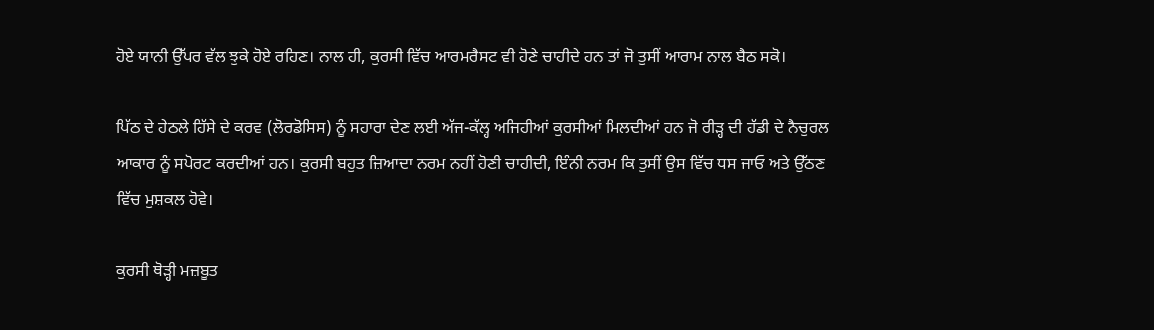ਹੋਏ ਯਾਨੀ ਉੱਪਰ ਵੱਲ ਝੁਕੇ ਹੋਏ ਰਹਿਣ। ਨਾਲ ਹੀ, ਕੁਰਸੀ ਵਿੱਚ ਆਰਮਰੈਸਟ ਵੀ ਹੋਣੇ ਚਾਹੀਦੇ ਹਨ ਤਾਂ ਜੋ ਤੁਸੀਂ ਆਰਾਮ ਨਾਲ ਬੈਠ ਸਕੋ।

ਪਿੱਠ ਦੇ ਹੇਠਲੇ ਹਿੱਸੇ ਦੇ ਕਰਵ (ਲੋਰਡੋਸਿਸ) ਨੂੰ ਸਹਾਰਾ ਦੇਣ ਲਈ ਅੱਜ-ਕੱਲ੍ਹ ਅਜਿਹੀਆਂ ਕੁਰਸੀਆਂ ਮਿਲਦੀਆਂ ਹਨ ਜੋ ਰੀੜ੍ਹ ਦੀ ਹੱਡੀ ਦੇ ਨੈਚੁਰਲ ਆਕਾਰ ਨੂੰ ਸਪੋਰਟ ਕਰਦੀਆਂ ਹਨ। ਕੁਰਸੀ ਬਹੁਤ ਜ਼ਿਆਦਾ ਨਰਮ ਨਹੀਂ ਹੋਣੀ ਚਾਹੀਦੀ, ਇੰਨੀ ਨਰਮ ਕਿ ਤੁਸੀਂ ਉਸ ਵਿੱਚ ਧਸ ਜਾਓ ਅਤੇ ਉੱਠਣ ਵਿੱਚ ਮੁਸ਼ਕਲ ਹੋਵੇ।

ਕੁਰਸੀ ਥੋੜ੍ਹੀ ਮਜ਼ਬੂਤ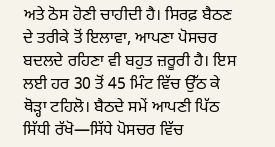ਅਤੇ ਠੋਸ ਹੋਣੀ ਚਾਹੀਦੀ ਹੈ। ਸਿਰਫ਼ ਬੈਠਣ ਦੇ ਤਰੀਕੇ ਤੋਂ ਇਲਾਵਾ, ਆਪਣਾ ਪੋਸਚਰ ਬਦਲਦੇ ਰਹਿਣਾ ਵੀ ਬਹੁਤ ਜ਼ਰੂਰੀ ਹੈ। ਇਸ ਲਈ ਹਰ 30 ਤੋਂ 45 ਮਿੰਟ ਵਿੱਚ ਉੱਠ ਕੇ ਥੋੜ੍ਹਾ ਟਹਿਲੋ। ਬੈਠਦੇ ਸਮੇਂ ਆਪਣੀ ਪਿੱਠ ਸਿੱਧੀ ਰੱਖੋ—ਸਿੱਧੇ ਪੋਸਚਰ ਵਿੱਚ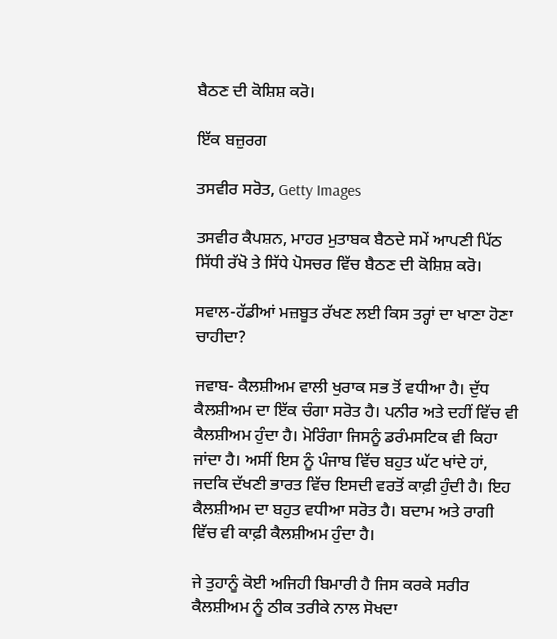ਬੈਠਣ ਦੀ ਕੋਸ਼ਿਸ਼ ਕਰੋ।

ਇੱਕ ਬਜ਼ੁਰਗ

ਤਸਵੀਰ ਸਰੋਤ, Getty Images

ਤਸਵੀਰ ਕੈਪਸ਼ਨ, ਮਾਹਰ ਮੁਤਾਬਕ ਬੈਠਦੇ ਸਮੇਂ ਆਪਣੀ ਪਿੱਠ ਸਿੱਧੀ ਰੱਖੋ ਤੇ ਸਿੱਧੇ ਪੋਸਚਰ ਵਿੱਚ ਬੈਠਣ ਦੀ ਕੋਸ਼ਿਸ਼ ਕਰੋ।

ਸਵਾਲ-ਹੱਡੀਆਂ ਮਜ਼ਬੂਤ ਰੱਖਣ ਲਈ ਕਿਸ ਤਰ੍ਹਾਂ ਦਾ ਖਾਣਾ ਹੋਣਾ ਚਾਹੀਦਾ?

ਜਵਾਬ- ਕੈਲਸ਼ੀਅਮ ਵਾਲੀ ਖੁਰਾਕ ਸਭ ਤੋਂ ਵਧੀਆ ਹੈ। ਦੁੱਧ ਕੈਲਸ਼ੀਅਮ ਦਾ ਇੱਕ ਚੰਗਾ ਸਰੋਤ ਹੈ। ਪਨੀਰ ਅਤੇ ਦਹੀਂ ਵਿੱਚ ਵੀ ਕੈਲਸ਼ੀਅਮ ਹੁੰਦਾ ਹੈ। ਮੋਰਿੰਗਾ ਜਿਸਨੂੰ ਡਰੰਮਸਟਿਕ ਵੀ ਕਿਹਾ ਜਾਂਦਾ ਹੈ। ਅਸੀਂ ਇਸ ਨੂੰ ਪੰਜਾਬ ਵਿੱਚ ਬਹੁਤ ਘੱਟ ਖਾਂਦੇ ਹਾਂ, ਜਦਕਿ ਦੱਖਣੀ ਭਾਰਤ ਵਿੱਚ ਇਸਦੀ ਵਰਤੋਂ ਕਾਫ਼ੀ ਹੁੰਦੀ ਹੈ। ਇਹ ਕੈਲਸ਼ੀਅਮ ਦਾ ਬਹੁਤ ਵਧੀਆ ਸਰੋਤ ਹੈ। ਬਦਾਮ ਅਤੇ ਰਾਗੀ ਵਿੱਚ ਵੀ ਕਾਫ਼ੀ ਕੈਲਸ਼ੀਅਮ ਹੁੰਦਾ ਹੈ।

ਜੇ ਤੁਹਾਨੂੰ ਕੋਈ ਅਜਿਹੀ ਬਿਮਾਰੀ ਹੈ ਜਿਸ ਕਰਕੇ ਸਰੀਰ ਕੈਲਸ਼ੀਅਮ ਨੂੰ ਠੀਕ ਤਰੀਕੇ ਨਾਲ ਸੋਖਦਾ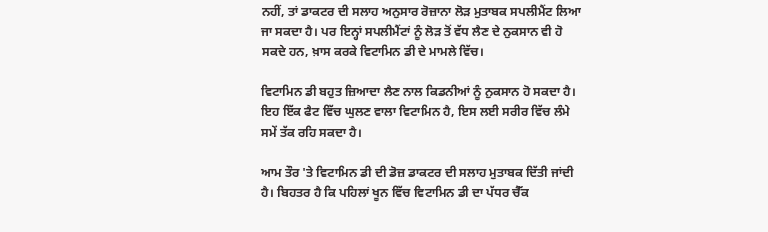ਨਹੀਂ, ਤਾਂ ਡਾਕਟਰ ਦੀ ਸਲਾਹ ਅਨੁਸਾਰ ਰੋਜ਼ਾਨਾ ਲੋੜ ਮੁਤਾਬਕ ਸਪਲੀਮੈਂਟ ਲਿਆ ਜਾ ਸਕਦਾ ਹੈ। ਪਰ ਇਨ੍ਹਾਂ ਸਪਲੀਮੈਂਟਾਂ ਨੂੰ ਲੋੜ ਤੋਂ ਵੱਧ ਲੈਣ ਦੇ ਨੁਕਸਾਨ ਵੀ ਹੋ ਸਕਦੇ ਹਨ, ਖ਼ਾਸ ਕਰਕੇ ਵਿਟਾਮਿਨ ਡੀ ਦੇ ਮਾਮਲੇ ਵਿੱਚ।

ਵਿਟਾਮਿਨ ਡੀ ਬਹੁਤ ਜ਼ਿਆਦਾ ਲੈਣ ਨਾਲ ਕਿਡਨੀਆਂ ਨੂੰ ਨੁਕਸਾਨ ਹੋ ਸਕਦਾ ਹੈ। ਇਹ ਇੱਕ ਫੈਟ ਵਿੱਚ ਘੁਲਣ ਵਾਲਾ ਵਿਟਾਮਿਨ ਹੈ, ਇਸ ਲਈ ਸਰੀਰ ਵਿੱਚ ਲੰਮੇ ਸਮੇਂ ਤੱਕ ਰਹਿ ਸਕਦਾ ਹੈ।

ਆਮ ਤੌਰ 'ਤੇ ਵਿਟਾਮਿਨ ਡੀ ਦੀ ਡੋਜ਼ ਡਾਕਟਰ ਦੀ ਸਲਾਹ ਮੁਤਾਬਕ ਦਿੱਤੀ ਜਾਂਦੀ ਹੈ। ਬਿਹਤਰ ਹੈ ਕਿ ਪਹਿਲਾਂ ਖੂਨ ਵਿੱਚ ਵਿਟਾਮਿਨ ਡੀ ਦਾ ਪੱਧਰ ਚੈੱਕ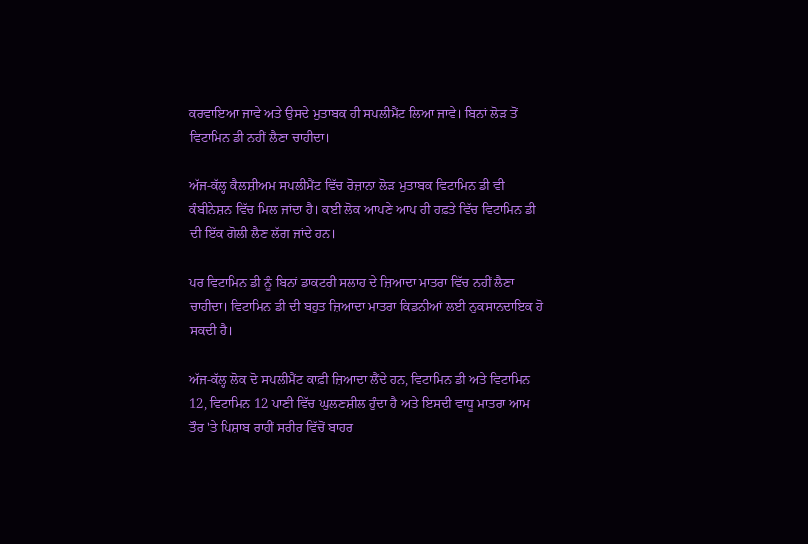ਕਰਵਾਇਆ ਜਾਵੇ ਅਤੇ ਉਸਦੇ ਮੁਤਾਬਕ ਹੀ ਸਪਲੀਮੈਂਟ ਲਿਆ ਜਾਵੇ। ਬਿਨਾਂ ਲੋੜ ਤੋਂ ਵਿਟਾਮਿਨ ਡੀ ਨਹੀਂ ਲੈਣਾ ਚਾਹੀਦਾ।

ਅੱਜ-ਕੱਲ੍ਹ ਕੈਲਸ਼ੀਅਮ ਸਪਲੀਮੈਂਟ ਵਿੱਚ ਰੋਜ਼ਾਨਾ ਲੋੜ ਮੁਤਾਬਕ ਵਿਟਾਮਿਨ ਡੀ ਵੀ ਕੰਬੀਨੇਸ਼ਨ ਵਿੱਚ ਮਿਲ ਜਾਂਦਾ ਹੈ। ਕਈ ਲੋਕ ਆਪਣੇ ਆਪ ਹੀ ਹਫ਼ਤੇ ਵਿੱਚ ਵਿਟਾਮਿਨ ਡੀ ਦੀ ਇੱਕ ਗੋਲੀ ਲੈਣ ਲੱਗ ਜਾਂਦੇ ਹਨ।

ਪਰ ਵਿਟਾਮਿਨ ਡੀ ਨੂੰ ਬਿਨਾਂ ਡਾਕਟਰੀ ਸਲਾਹ ਦੇ ਜ਼ਿਆਦਾ ਮਾਤਰਾ ਵਿੱਚ ਨਹੀਂ ਲੈਣਾ ਚਾਹੀਦਾ। ਵਿਟਾਮਿਨ ਡੀ ਦੀ ਬਹੁਤ ਜ਼ਿਆਦਾ ਮਾਤਰਾ ਕਿਡਨੀਆਂ ਲਈ ਨੁਕਸਾਨਦਾਇਕ ਹੋ ਸਕਦੀ ਹੈ।

ਅੱਜ-ਕੱਲ੍ਹ ਲੋਕ ਦੋ ਸਪਲੀਮੈਂਟ ਕਾਫ਼ੀ ਜ਼ਿਆਦਾ ਲੈਂਦੇ ਹਨ, ਵਿਟਾਮਿਨ ਡੀ ਅਤੇ ਵਿਟਾਮਿਨ 12, ਵਿਟਾਮਿਨ 12 ਪਾਣੀ ਵਿੱਚ ਘੁਲਣਸ਼ੀਲ ਹੁੰਦਾ ਹੈ ਅਤੇ ਇਸਦੀ ਵਾਧੂ ਮਾਤਰਾ ਆਮ ਤੌਰ 'ਤੇ ਪਿਸ਼ਾਬ ਰਾਹੀਂ ਸਰੀਰ ਵਿੱਚੋਂ ਬਾਹਰ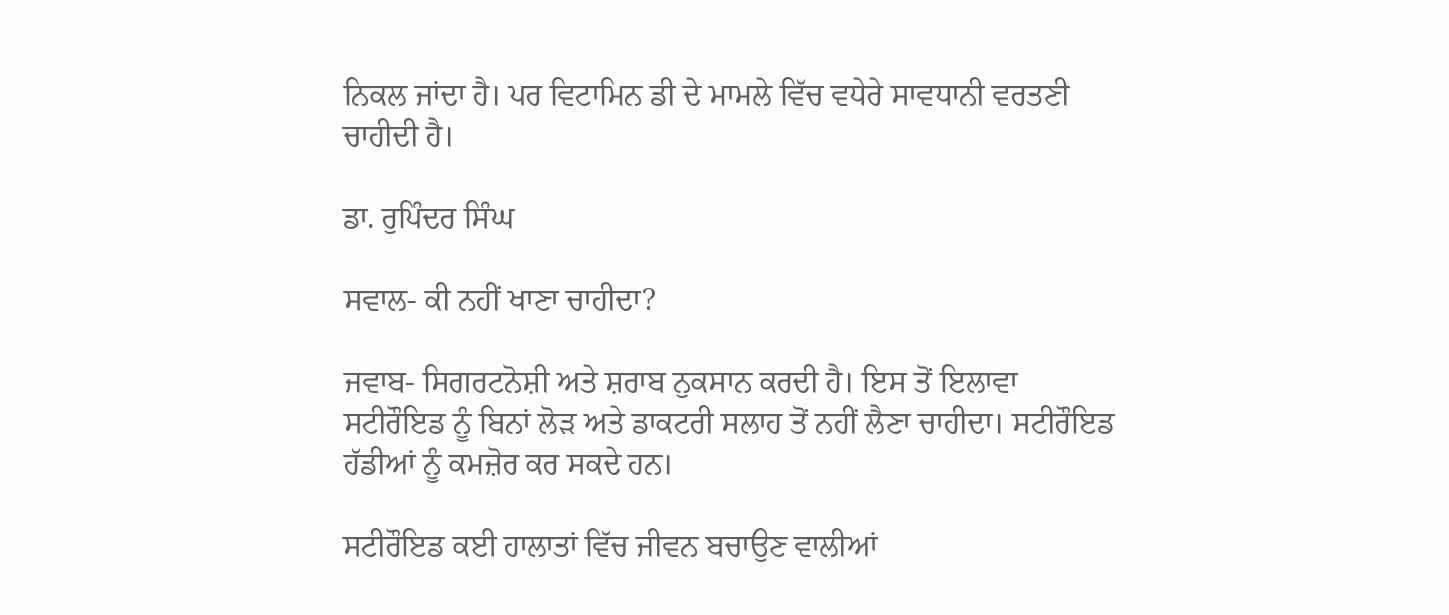ਨਿਕਲ ਜਾਂਦਾ ਹੈ। ਪਰ ਵਿਟਾਮਿਨ ਡੀ ਦੇ ਮਾਮਲੇ ਵਿੱਚ ਵਧੇਰੇ ਸਾਵਧਾਨੀ ਵਰਤਣੀ ਚਾਹੀਦੀ ਹੈ।

ਡਾ. ਰੁਪਿੰਦਰ ਸਿੰਘ

ਸਵਾਲ- ਕੀ ਨਹੀਂ ਖਾਣਾ ਚਾਹੀਦਾ?

ਜਵਾਬ- ਸਿਗਰਟਨੋਸ਼ੀ ਅਤੇ ਸ਼ਰਾਬ ਨੁਕਸਾਨ ਕਰਦੀ ਹੈ। ਇਸ ਤੋਂ ਇਲਾਵਾ ਸਟੀਰੌਇਡ ਨੂੰ ਬਿਨਾਂ ਲੋੜ ਅਤੇ ਡਾਕਟਰੀ ਸਲਾਹ ਤੋਂ ਨਹੀਂ ਲੈਣਾ ਚਾਹੀਦਾ। ਸਟੀਰੌਇਡ ਹੱਡੀਆਂ ਨੂੰ ਕਮਜ਼ੋਰ ਕਰ ਸਕਦੇ ਹਨ।

ਸਟੀਰੌਇਡ ਕਈ ਹਾਲਾਤਾਂ ਵਿੱਚ ਜੀਵਨ ਬਚਾਉਣ ਵਾਲੀਆਂ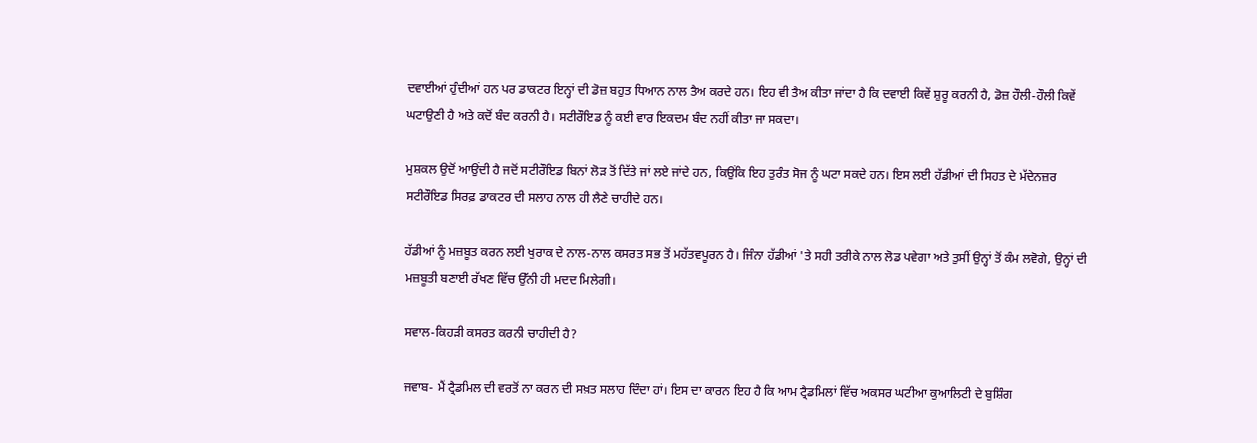ਦਵਾਈਆਂ ਹੁੰਦੀਆਂ ਹਨ ਪਰ ਡਾਕਟਰ ਇਨ੍ਹਾਂ ਦੀ ਡੋਜ਼ ਬਹੁਤ ਧਿਆਨ ਨਾਲ ਤੈਅ ਕਰਦੇ ਹਨ। ਇਹ ਵੀ ਤੈਅ ਕੀਤਾ ਜਾਂਦਾ ਹੈ ਕਿ ਦਵਾਈ ਕਿਵੇਂ ਸ਼ੁਰੂ ਕਰਨੀ ਹੈ, ਡੋਜ਼ ਹੌਲੀ-ਹੌਲੀ ਕਿਵੇਂ ਘਟਾਉਣੀ ਹੈ ਅਤੇ ਕਦੋਂ ਬੰਦ ਕਰਨੀ ਹੈ। ਸਟੀਰੌਇਡ ਨੂੰ ਕਈ ਵਾਰ ਇਕਦਮ ਬੰਦ ਨਹੀਂ ਕੀਤਾ ਜਾ ਸਕਦਾ।

ਮੁਸ਼ਕਲ ਉਦੋਂ ਆਉਂਦੀ ਹੈ ਜਦੋਂ ਸਟੀਰੌਇਡ ਬਿਨਾਂ ਲੋੜ ਤੋਂ ਦਿੱਤੇ ਜਾਂ ਲਏ ਜਾਂਦੇ ਹਨ, ਕਿਉਂਕਿ ਇਹ ਤੁਰੰਤ ਸੋਜ ਨੂੰ ਘਟਾ ਸਕਦੇ ਹਨ। ਇਸ ਲਈ ਹੱਡੀਆਂ ਦੀ ਸਿਹਤ ਦੇ ਮੱਦੇਨਜ਼ਰ ਸਟੀਰੌਇਡ ਸਿਰਫ਼ ਡਾਕਟਰ ਦੀ ਸਲਾਹ ਨਾਲ ਹੀ ਲੈਣੇ ਚਾਹੀਦੇ ਹਨ।

ਹੱਡੀਆਂ ਨੂੰ ਮਜ਼ਬੂਤ ਕਰਨ ਲਈ ਖੁਰਾਕ ਦੇ ਨਾਲ-ਨਾਲ ਕਸਰਤ ਸਭ ਤੋਂ ਮਹੱਤਵਪੂਰਨ ਹੈ। ਜਿੰਨਾ ਹੱਡੀਆਂ 'ਤੇ ਸਹੀ ਤਰੀਕੇ ਨਾਲ ਲੋਡ ਪਵੇਗਾ ਅਤੇ ਤੁਸੀਂ ਉਨ੍ਹਾਂ ਤੋਂ ਕੰਮ ਲਵੋਗੇ, ਉਨ੍ਹਾਂ ਦੀ ਮਜ਼ਬੂਤੀ ਬਣਾਈ ਰੱਖਣ ਵਿੱਚ ਉੱਨੀ ਹੀ ਮਦਦ ਮਿਲੇਗੀ।

ਸਵਾਲ-ਕਿਹੜੀ ਕਸਰਤ ਕਰਨੀ ਚਾਹੀਦੀ ਹੈ?

ਜਵਾਬ- ਮੈਂ ਟ੍ਰੈਡਮਿਲ ਦੀ ਵਰਤੋਂ ਨਾ ਕਰਨ ਦੀ ਸਖ਼ਤ ਸਲਾਹ ਦਿੰਦਾ ਹਾਂ। ਇਸ ਦਾ ਕਾਰਨ ਇਹ ਹੈ ਕਿ ਆਮ ਟ੍ਰੈਡਮਿਲਾਂ ਵਿੱਚ ਅਕਸਰ ਘਟੀਆ ਕੁਆਲਿਟੀ ਦੇ ਬੁਸ਼ਿੰਗ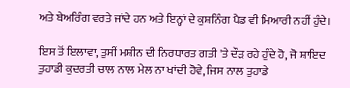ਅਤੇ ਬੇਅਰਿੰਗ ਵਰਤੇ ਜਾਂਦੇ ਹਨ ਅਤੇ ਇਨ੍ਹਾਂ ਦੇ ਕੁਸ਼ਨਿੰਗ ਪੈਡ ਵੀ ਮਿਆਰੀ ਨਹੀਂ ਹੁੰਦੇ।

ਇਸ ਤੋਂ ਇਲਾਵਾ, ਤੁਸੀਂ ਮਸ਼ੀਨ ਦੀ ਨਿਰਧਾਰਤ ਗਤੀ 'ਤੇ ਦੌੜ ਰਹੇ ਹੁੰਦੇ ਹੋ, ਜੋ ਸ਼ਾਇਦ ਤੁਹਾਡੀ ਕੁਦਰਤੀ ਚਾਲ ਨਾਲ ਮੇਲ ਨਾ ਖਾਂਦੀ ਹੋਵੇ, ਜਿਸ ਨਾਲ ਤੁਹਾਡੇ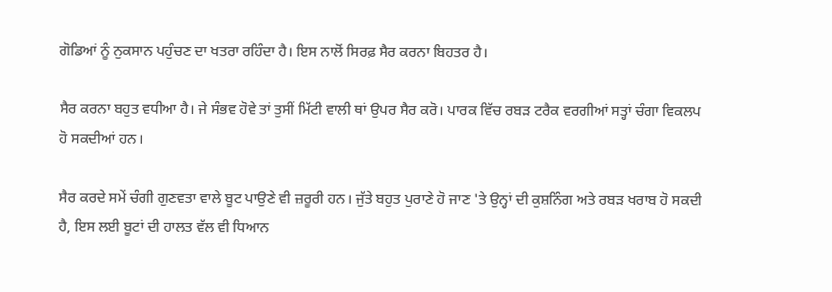ਗੋਡਿਆਂ ਨੂੰ ਨੁਕਸਾਨ ਪਹੁੰਚਣ ਦਾ ਖਤਰਾ ਰਹਿੰਦਾ ਹੈ। ਇਸ ਨਾਲੋਂ ਸਿਰਫ਼ ਸੈਰ ਕਰਨਾ ਬਿਹਤਰ ਹੈ।

ਸੈਰ ਕਰਨਾ ਬਹੁਤ ਵਧੀਆ ਹੈ। ਜੇ ਸੰਭਵ ਹੋਵੇ ਤਾਂ ਤੁਸੀਂ ਮਿੱਟੀ ਵਾਲੀ ਥਾਂ ਉਪਰ ਸੈਰ ਕਰੋ। ਪਾਰਕ ਵਿੱਚ ਰਬੜ ਟਰੈਕ ਵਰਗੀਆਂ ਸਤ੍ਹਾਂ ਚੰਗਾ ਵਿਕਲਪ ਹੋ ਸਕਦੀਆਂ ਹਨ।

ਸੈਰ ਕਰਦੇ ਸਮੇਂ ਚੰਗੀ ਗੁਣਵਤਾ ਵਾਲੇ ਬੂਟ ਪਾਉਣੇ ਵੀ ਜ਼ਰੂਰੀ ਹਨ। ਜੁੱਤੇ ਬਹੁਤ ਪੁਰਾਣੇ ਹੋ ਜਾਣ 'ਤੇ ਉਨ੍ਹਾਂ ਦੀ ਕੁਸ਼ਨਿੰਗ ਅਤੇ ਰਬੜ ਖਰਾਬ ਹੋ ਸਕਦੀ ਹੈ, ਇਸ ਲਈ ਬੂਟਾਂ ਦੀ ਹਾਲਤ ਵੱਲ ਵੀ ਧਿਆਨ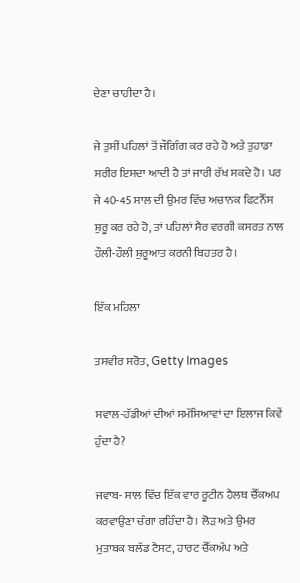ਦੇਣਾ ਚਾਹੀਦਾ ਹੈ।

ਜੇ ਤੁਸੀਂ ਪਹਿਲਾਂ ਤੋਂ ਜੌਗਿੰਗ ਕਰ ਰਹੇ ਹੋ ਅਤੇ ਤੁਹਾਡਾ ਸਰੀਰ ਇਸਦਾ ਆਦੀ ਹੈ ਤਾਂ ਜਾਰੀ ਰੱਖ ਸਕਦੇ ਹੋ। ਪਰ ਜੇ 40-45 ਸਾਲ ਦੀ ਉਮਰ ਵਿੱਚ ਅਚਾਨਕ ਫਿਟਨੈੱਸ ਸ਼ੁਰੂ ਕਰ ਰਹੇ ਹੋ, ਤਾਂ ਪਹਿਲਾਂ ਸੈਰ ਵਰਗੀ ਕਸਰਤ ਨਾਲ ਹੌਲੀ-ਹੌਲੀ ਸ਼ੁਰੂਆਤ ਕਰਨੀ ਬਿਹਤਰ ਹੈ।

ਇੱਕ ਮਹਿਲਾ

ਤਸਵੀਰ ਸਰੋਤ, Getty Images

ਸਵਾਲ-ਹੱਡੀਆਂ ਦੀਆਂ ਸਮੱਸਿਆਵਾਂ ਦਾ ਇਲਾਜ ਕਿਵੇਂ ਹੁੰਦਾ ਹੈ?

ਜਵਾਬ- ਸਾਲ ਵਿੱਚ ਇੱਕ ਵਾਰ ਰੂਟੀਨ ਹੈਲਥ ਚੈੱਕਅਪ ਕਰਵਾਉਣਾ ਚੰਗਾ ਰਹਿੰਦਾ ਹੈ। ਲੋੜ ਅਤੇ ਉਮਰ ਮੁਤਾਬਕ ਬਲੱਡ ਟੈਸਟ, ਹਾਰਟ ਚੈੱਕਅੱਪ ਅਤੇ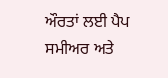ਔਰਤਾਂ ਲਈ ਪੈਪ ਸਮੀਅਰ ਅਤੇ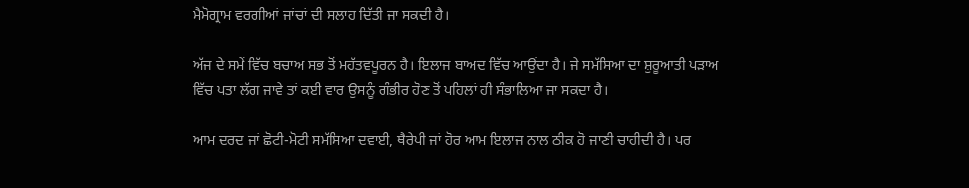ਮੈਮੋਗ੍ਰਾਮ ਵਰਗੀਆਂ ਜਾਂਚਾਂ ਦੀ ਸਲਾਹ ਦਿੱਤੀ ਜਾ ਸਕਦੀ ਹੈ।

ਅੱਜ ਦੇ ਸਮੇਂ ਵਿੱਚ ਬਚਾਅ ਸਭ ਤੋਂ ਮਹੱਤਵਪੂਰਨ ਹੈ। ਇਲਾਜ ਬਾਅਦ ਵਿੱਚ ਆਉਂਦਾ ਹੈ। ਜੇ ਸਮੱਸਿਆ ਦਾ ਸ਼ੁਰੂਆਤੀ ਪੜਾਅ ਵਿੱਚ ਪਤਾ ਲੱਗ ਜਾਵੇ ਤਾਂ ਕਈ ਵਾਰ ਉਸਨੂੰ ਗੰਭੀਰ ਹੋਣ ਤੋਂ ਪਹਿਲਾਂ ਹੀ ਸੰਭਾਲਿਆ ਜਾ ਸਕਦਾ ਹੈ।

ਆਮ ਦਰਦ ਜਾਂ ਛੋਟੀ-ਮੋਟੀ ਸਮੱਸਿਆ ਦਵਾਈ, ਥੈਰੇਪੀ ਜਾਂ ਹੋਰ ਆਮ ਇਲਾਜ ਨਾਲ ਠੀਕ ਹੋ ਜਾਣੀ ਚਾਹੀਦੀ ਹੈ। ਪਰ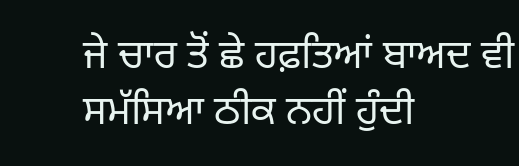ਜੇ ਚਾਰ ਤੋਂ ਛੇ ਹਫ਼ਤਿਆਂ ਬਾਅਦ ਵੀ ਸਮੱਸਿਆ ਠੀਕ ਨਹੀਂ ਹੁੰਦੀ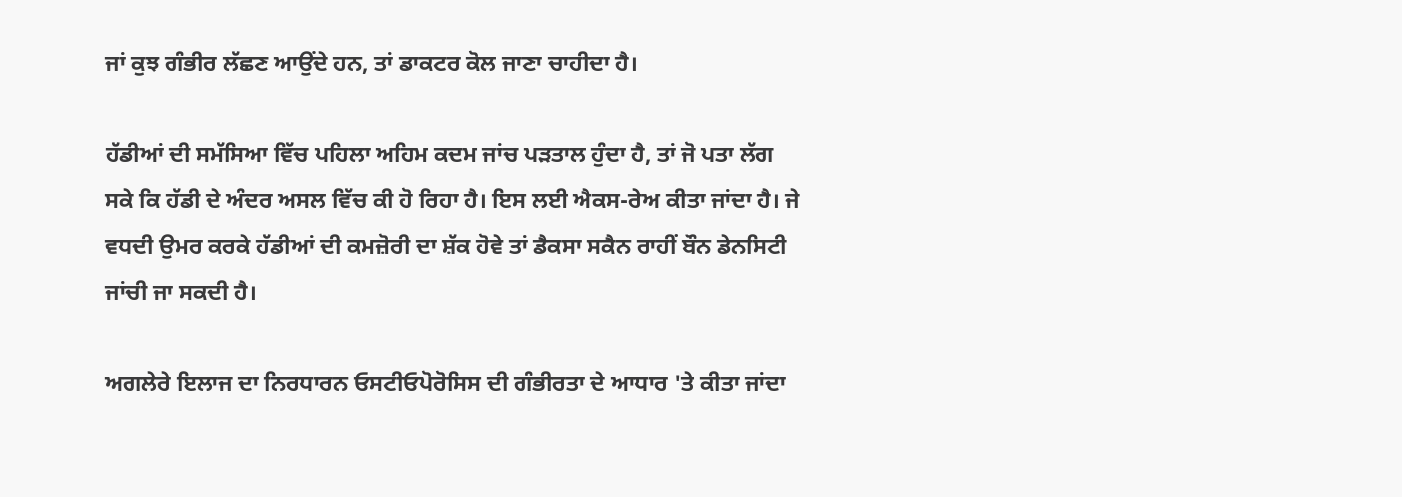ਜਾਂ ਕੁਝ ਗੰਭੀਰ ਲੱਛਣ ਆਉਂਦੇ ਹਨ, ਤਾਂ ਡਾਕਟਰ ਕੋਲ ਜਾਣਾ ਚਾਹੀਦਾ ਹੈ।

ਹੱਡੀਆਂ ਦੀ ਸਮੱਸਿਆ ਵਿੱਚ ਪਹਿਲਾ ਅਹਿਮ ਕਦਮ ਜਾਂਚ ਪੜਤਾਲ ਹੁੰਦਾ ਹੈ, ਤਾਂ ਜੋ ਪਤਾ ਲੱਗ ਸਕੇ ਕਿ ਹੱਡੀ ਦੇ ਅੰਦਰ ਅਸਲ ਵਿੱਚ ਕੀ ਹੋ ਰਿਹਾ ਹੈ। ਇਸ ਲਈ ਐਕਸ-ਰੇਅ ਕੀਤਾ ਜਾਂਦਾ ਹੈ। ਜੇ ਵਧਦੀ ਉਮਰ ਕਰਕੇ ਹੱਡੀਆਂ ਦੀ ਕਮਜ਼ੋਰੀ ਦਾ ਸ਼ੱਕ ਹੋਵੇ ਤਾਂ ਡੈਕਸਾ ਸਕੈਨ ਰਾਹੀਂ ਬੌਨ ਡੇਨਸਿਟੀ ਜਾਂਚੀ ਜਾ ਸਕਦੀ ਹੈ।

ਅਗਲੇਰੇ ਇਲਾਜ ਦਾ ਨਿਰਧਾਰਨ ਓਸਟੀਓਪੋਰੋਸਿਸ ਦੀ ਗੰਭੀਰਤਾ ਦੇ ਆਧਾਰ 'ਤੇ ਕੀਤਾ ਜਾਂਦਾ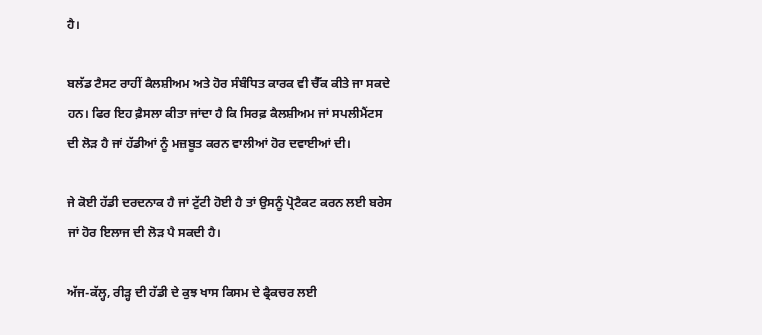ਹੈ।

ਬਲੱਡ ਟੈਸਟ ਰਾਹੀਂ ਕੈਲਸ਼ੀਅਮ ਅਤੇ ਹੋਰ ਸੰਬੰਧਿਤ ਕਾਰਕ ਵੀ ਚੈੱਕ ਕੀਤੇ ਜਾ ਸਕਦੇ ਹਨ। ਫਿਰ ਇਹ ਫ਼ੈਸਲਾ ਕੀਤਾ ਜਾਂਦਾ ਹੈ ਕਿ ਸਿਰਫ਼ ਕੈਲਸ਼ੀਅਮ ਜਾਂ ਸਪਲੀਮੈਂਟਸ ਦੀ ਲੋੜ ਹੈ ਜਾਂ ਹੱਡੀਆਂ ਨੂੰ ਮਜ਼ਬੂਤ ਕਰਨ ਵਾਲੀਆਂ ਹੋਰ ਦਵਾਈਆਂ ਦੀ।

ਜੇ ਕੋਈ ਹੱਡੀ ਦਰਦਨਾਕ ਹੈ ਜਾਂ ਟੁੱਟੀ ਹੋਈ ਹੈ ਤਾਂ ਉਸਨੂੰ ਪ੍ਰੋਟੈਕਟ ਕਰਨ ਲਈ ਬਰੇਸ ਜਾਂ ਹੋਰ ਇਲਾਜ ਦੀ ਲੋੜ ਪੈ ਸਕਦੀ ਹੈ।

ਅੱਜ-ਕੱਲ੍ਹ, ਰੀੜ੍ਹ ਦੀ ਹੱਡੀ ਦੇ ਕੁਝ ਖਾਸ ਕਿਸਮ ਦੇ ਫ੍ਰੈਕਚਰ ਲਈ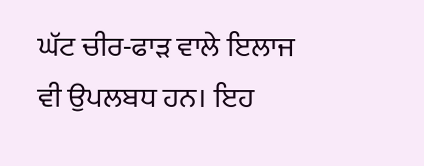ਘੱਟ ਚੀਰ-ਫਾੜ ਵਾਲੇ ਇਲਾਜ ਵੀ ਉਪਲਬਧ ਹਨ। ਇਹ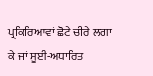ਪ੍ਰਕਿਰਿਆਵਾਂ ਛੋਟੇ ਚੀਰੇ ਲਗਾ ਕੇ ਜਾਂ ਸੂਈ-ਅਧਾਰਿਤ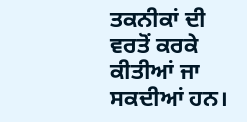ਤਕਨੀਕਾਂ ਦੀ ਵਰਤੋਂ ਕਰਕੇ ਕੀਤੀਆਂ ਜਾ ਸਕਦੀਆਂ ਹਨ।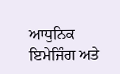ਆਧੁਨਿਕ ਇਮੇਜਿੰਗ ਅਤੇ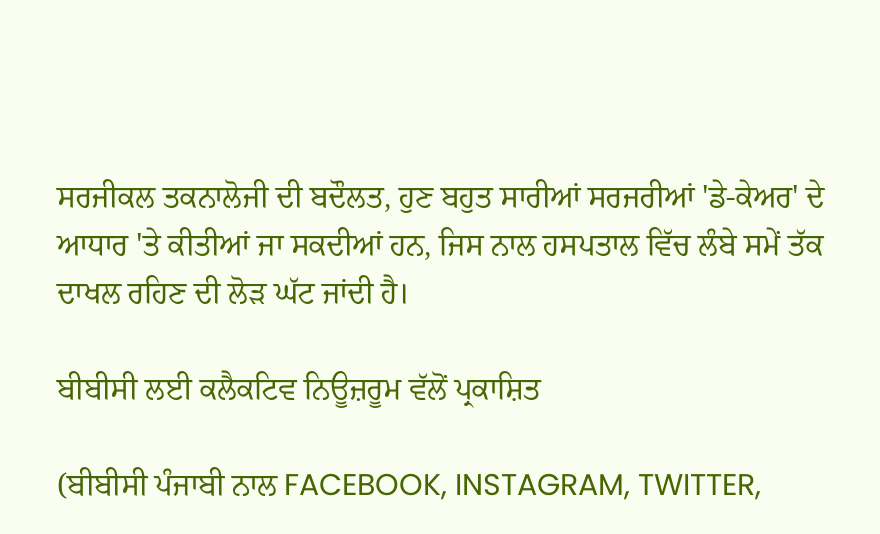ਸਰਜੀਕਲ ਤਕਨਾਲੋਜੀ ਦੀ ਬਦੌਲਤ, ਹੁਣ ਬਹੁਤ ਸਾਰੀਆਂ ਸਰਜਰੀਆਂ 'ਡੇ-ਕੇਅਰ' ਦੇ ਆਧਾਰ 'ਤੇ ਕੀਤੀਆਂ ਜਾ ਸਕਦੀਆਂ ਹਨ, ਜਿਸ ਨਾਲ ਹਸਪਤਾਲ ਵਿੱਚ ਲੰਬੇ ਸਮੇਂ ਤੱਕ ਦਾਖਲ ਰਹਿਣ ਦੀ ਲੋੜ ਘੱਟ ਜਾਂਦੀ ਹੈ।

ਬੀਬੀਸੀ ਲਈ ਕਲੈਕਟਿਵ ਨਿਊਜ਼ਰੂਮ ਵੱਲੋਂ ਪ੍ਰਕਾਸ਼ਿਤ

(ਬੀਬੀਸੀ ਪੰਜਾਬੀ ਨਾਲ FACEBOOK, INSTAGRAM, TWITTER,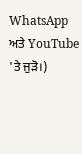WhatsApp ਅਤੇ YouTube 'ਤੇ ਜੁੜੋ।)